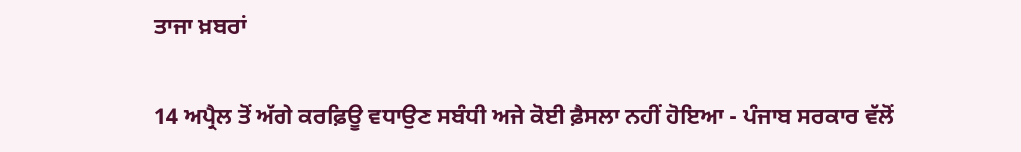ਤਾਜਾ ਖ਼ਬਰਾਂ


14 ਅਪ੍ਰੈਲ ਤੋਂ ਅੱਗੇ ਕਰਫ਼ਿਊ ਵਧਾਉਣ ਸਬੰਧੀ ਅਜੇ ਕੋਈ ਫ਼ੈਸਲਾ ਨਹੀਂ ਹੋਇਆ - ਪੰਜਾਬ ਸਰਕਾਰ ਵੱਲੋਂ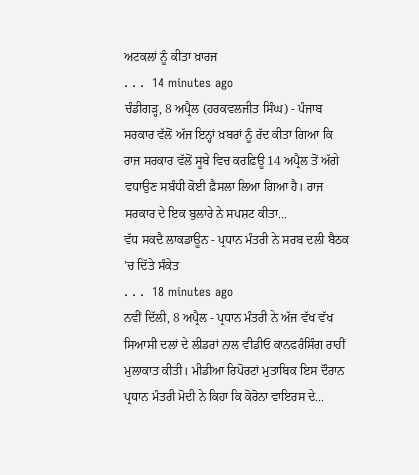ਅਟਕਲਾਂ ਨੂੰ ਕੀਤਾ ਖ਼ਾਰਜ
. . .  14 minutes ago
ਚੰਡੀਗੜ੍ਹ, 8 ਅਪ੍ਰੈਲ (ਹਰਕਵਲਜੀਤ ਸਿੰਘ) - ਪੰਜਾਬ ਸਰਕਾਰ ਵੱਲੋਂ ਅੱਜ ਇਨ੍ਹਾਂ ਖ਼ਬਰਾਂ ਨੂੰ ਰੱਦ ਕੀਤਾ ਗਿਆ ਕਿ ਰਾਜ ਸਰਕਾਰ ਵੱਲੋਂ ਸੂਬੇ ਵਿਚ ਕਰਫ਼ਿਊ 14 ਅਪ੍ਰੈਲ ਤੋਂ ਅੱਗੇ ਵਧਾਉਣ ਸਬੰਧੀ ਕੋਈ ਫ਼ੈਸਲਾ ਲਿਆ ਗਿਆ ਹੈ। ਰਾਜ ਸਰਕਾਰ ਦੇ ਇਕ ਬੁਲਾਰੇ ਨੇ ਸਪਸ਼ਟ ਕੀਤਾ...
ਵੱਧ ਸਕਦੈ ਲਾਕਡਾਊਨ - ਪ੍ਰਧਾਨ ਮੰਤਰੀ ਨੇ ਸਰਬ ਦਲੀ ਬੈਠਕ ’ਚ ਦਿੱਤੇ ਸੰਕੇਤ
. . .  18 minutes ago
ਨਵੀਂ ਦਿੱਲੀ, 8 ਅਪ੍ਰੈਲ - ਪ੍ਰਧਾਨ ਮੰਤਰੀ ਨੇ ਅੱਜ ਵੱਖ ਵੱਖ ਸਿਆਸੀ ਦਲਾਂ ਦੇ ਲੀਡਰਾਂ ਨਾਲ ਵੀਡੀਓ ਕਾਨਫਰੰਸਿੰਗ ਰਾਹੀਂ ਮੁਲਾਕਾਤ ਕੀਤੀ। ਮੀਡੀਆ ਰਿਪੋਰਟਾਂ ਮੁਤਾਬਿਕ ਇਸ ਦੌਰਾਨ ਪ੍ਰਧਾਨ ਮੰਤਰੀ ਮੋਦੀ ਨੇ ਕਿਹਾ ਕਿ ਕੋਰੋਨਾ ਵਾਇਰਸ ਦੇ...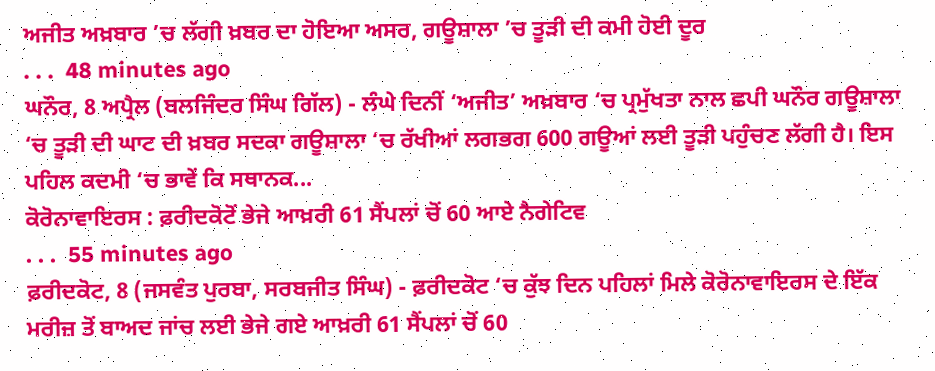ਅਜੀਤ ਅਖ਼ਬਾਰ ’ਚ ਲੱਗੀ ਖ਼ਬਰ ਦਾ ਹੋਇਆ ਅਸਰ, ਗਊਸ਼ਾਲਾ ’ਚ ਤੂੜੀ ਦੀ ਕਮੀ ਹੋਈ ਦੂਰ
. . .  48 minutes ago
ਘਨੌਰ, 8 ਅਪ੍ਰੈਲ (ਬਲਜਿੰਦਰ ਸਿੰਘ ਗਿੱਲ) - ਲੰਘੇ ਦਿਨੀਂ ‘ਅਜੀਤ’ ਅਖ਼ਬਾਰ ‘ਚ ਪ੍ਰਮੁੱਖਤਾ ਨਾਲ ਛਪੀ ਘਨੌਰ ਗਊਸ਼ਾਲਾ ‘ਚ ਤੂੜੀ ਦੀ ਘਾਟ ਦੀ ਖ਼ਬਰ ਸਦਕਾ ਗਊਸ਼ਾਲਾ ‘ਚ ਰੱਖੀਆਂ ਲਗਭਗ 600 ਗਊਆਂ ਲਈ ਤੂੜੀ ਪਹੁੰਚਣ ਲੱਗੀ ਹੈ। ਇਸ ਪਹਿਲ ਕਦਮੀ ‘ਚ ਭਾਵੇਂ ਕਿ ਸਥਾਨਕ...
ਕੋਰੋਨਾਵਾਇਰਸ : ਫ਼ਰੀਦਕੋਟੋਂ ਭੇਜੇ ਆਖ਼ਰੀ 61 ਸੈਂਪਲਾਂ ਚੋਂ 60 ਆਏ ਨੈਗੇਟਿਵ
. . .  55 minutes ago
ਫ਼ਰੀਦਕੋਟ, 8 (ਜਸਵੰਤ ਪੁਰਬਾ, ਸਰਬਜੀਤ ਸਿੰਘ) - ਫ਼ਰੀਦਕੋਟ ‘ਚ ਕੁੱਝ ਦਿਨ ਪਹਿਲਾਂ ਮਿਲੇ ਕੋਰੋਨਾਵਾਇਰਸ ਦੇ ਇੱਕ ਮਰੀਜ਼ ਤੋਂ ਬਾਅਦ ਜਾਂਚ ਲਈ ਭੇਜੇ ਗਏ ਆਖ਼ਰੀ 61 ਸੈਂਪਲਾਂ ਚੋਂ 60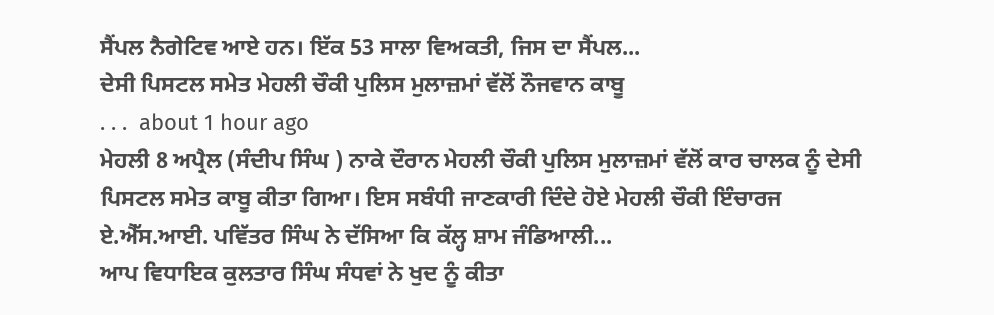ਸੈਂਪਲ ਨੈਗੇਟਿਵ ਆਏ ਹਨ। ਇੱਕ 53 ਸਾਲਾ ਵਿਅਕਤੀ, ਜਿਸ ਦਾ ਸੈਂਪਲ...
ਦੇਸੀ ਪਿਸਟਲ ਸਮੇਤ ਮੇਹਲੀ ਚੌਕੀ ਪੁਲਿਸ ਮੁਲਾਜ਼ਮਾਂ ਵੱਲੋਂ ਨੌਜਵਾਨ ਕਾਬੂ
. . .  about 1 hour ago
ਮੇਹਲੀ 8 ਅਪ੍ਰੈਲ (ਸੰਦੀਪ ਸਿੰਘ ) ਨਾਕੇ ਦੌਰਾਨ ਮੇਹਲੀ ਚੌਕੀ ਪੁਲਿਸ ਮੁਲਾਜ਼ਮਾਂ ਵੱਲੋਂ ਕਾਰ ਚਾਲਕ ਨੂੰ ਦੇਸੀ ਪਿਸਟਲ ਸਮੇਤ ਕਾਬੂ ਕੀਤਾ ਗਿਆ। ਇਸ ਸਬੰਧੀ ਜਾਣਕਾਰੀ ਦਿੰਦੇ ਹੋਏ ਮੇਹਲੀ ਚੌਕੀ ਇੰਚਾਰਜ ਏ.ਐੱਸ.ਆਈ. ਪਵਿੱਤਰ ਸਿੰਘ ਨੇ ਦੱਸਿਆ ਕਿ ਕੱਲ੍ਹ ਸ਼ਾਮ ਜੰਡਿਆਲੀ...
ਆਪ ਵਿਧਾਇਕ ਕੁਲਤਾਰ ਸਿੰਘ ਸੰਧਵਾਂ ਨੇ ਖੁਦ ਨੂੰ ਕੀਤਾ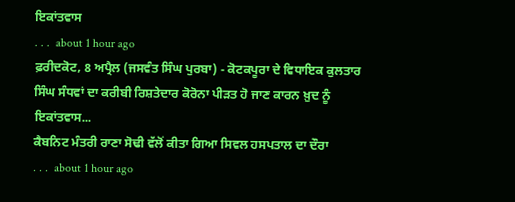ਇਕਾਂਤਵਾਸ
. . .  about 1 hour ago
ਫ਼ਰੀਦਕੋਟ, 8 ਅਪ੍ਰੈਲ (ਜਸਵੰਤ ਸਿੰਘ ਪੁਰਬਾ) - ਕੋਟਕਪੂਰਾ ਦੇ ਵਿਧਾਇਕ ਕੁਲਤਾਰ ਸਿੰਘ ਸੰਧਵਾਂ ਦਾ ਕਰੀਬੀ ਰਿਸ਼ਤੇਦਾਰ ਕੋਰੋਨਾ ਪੀੜਤ ਹੋ ਜਾਣ ਕਾਰਨ ਖ਼ੁਦ ਨੂੰ ਇਕਾਂਤਵਾਸ...
ਕੈਬਨਿਟ ਮੰਤਰੀ ਰਾਣਾ ਸੋਢੀ ਵੱਲੋਂ ਕੀਤਾ ਗਿਆ ਸਿਵਲ ਹਸਪਤਾਲ ਦਾ ਦੌਰਾ
. . .  about 1 hour ago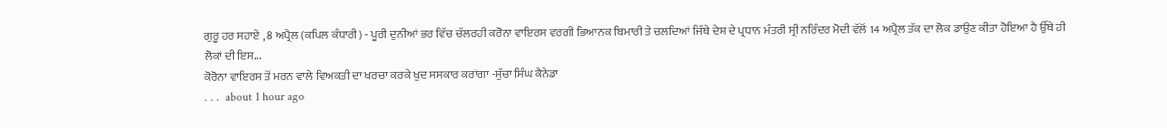ਗੁਰੂ ਹਰ ਸਹਾਏ , 8 ਅਪ੍ਰੈਲ (ਕਪਿਲ ਕੰਧਾਰੀ) - ਪੂਰੀ ਦੁਨੀਆਂ ਭਰ ਵਿੱਚ ਚੱਲਰਹੀ ਕਰੋਨਾ ਵਾਇਰਸ ਵਰਗੀ ਭਿਆਨਕ ਬਿਮਾਰੀ ਤੇ ਚਲਦਿਆਂ ਜਿੱਥੇ ਦੇਸ਼ ਦੇ ਪ੍ਰਧਾਨ ਮੰਤਰੀ ਸ੍ਰੀ ਨਰਿੰਦਰ ਮੋਦੀ ਵੱਲੋਂ 14 ਅਪ੍ਰੈਲ ਤੱਕ ਦਾ ਲੋਕ ਡਾਉਣ ਕੀਤਾ ਹੋਇਆ ਹੈ ਉੱਥੇ ਹੀ ਲੋਕਾਂ ਦੀ ਇਸ...
ਕੋਰੋਨਾ ਵਾਇਰਸ ਤੋਂ ਮਰਨ ਵਾਲੇ ਵਿਅਕਤੀ ਦਾ ਖਰਚਾ ਕਰਕੇ ਖੁਦ ਸਸਕਾਰ ਕਰਾਂਗਾ -ਸੁੱਚਾ ਸਿੰਘ ਕੈਨੇਡਾ
. . .  about 1 hour ago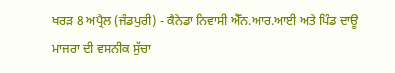ਖਰੜ 8 ਅਪ੍ਰੈਲ (ਜੰਡਪੁਰੀ) - ਕੈਨੇਡਾ ਨਿਵਾਸੀ ਐੱਨ.ਆਰ.ਆਈ ਅਤੇ ਪਿੰਡ ਦਾਊ ਮਾਜਰਾ ਦੀ ਵਸਨੀਕ ਸੁੱਚਾ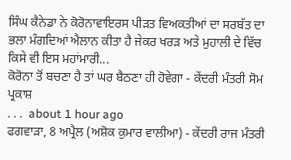ਸਿੰਘ ਕੈਨੇਡਾ ਨੇ ਕੋਰੋਨਾਵਾਇਰਸ ਪੀੜਤ ਵਿਅਕਤੀਆਂ ਦਾ ਸਰਬੱਤ ਦਾ ਭਲਾ ਮੰਗਦਿਆਂ ਐਲਾਨ ਕੀਤਾ ਹੈ ਜੇਕਰ ਖਰੜ ਅਤੇ ਮੁਹਾਲੀ ਦੇ ਵਿੱਚ ਕਿਸੇ ਵੀ ਇਸ ਮਹਾਂਮਾਰੀ...
ਕੋਰੋਨਾ ਤੋਂ ਬਚਣਾ ਹੈ ਤਾਂ ਘਰ ਬੈਠਣਾ ਹੀ ਹੋਵੇਗਾ - ਕੇਂਦਰੀ ਮੰਤਰੀ ਸੋਮ ਪ੍ਰਕਾਸ਼
. . .  about 1 hour ago
ਫਗਵਾੜਾ, 8 ਅਪ੍ਰੈਲ (ਅਸ਼ੋਕ ਕੁਮਾਰ ਵਾਲੀਆ) - ਕੇਂਦਰੀ ਰਾਜ ਮੰਤਰੀ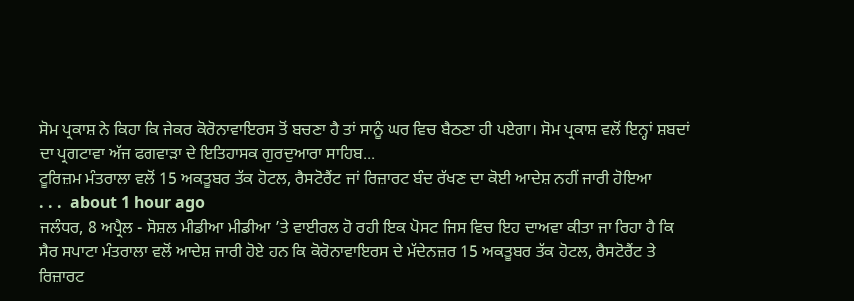ਸੋਮ ਪ੍ਰਕਾਸ਼ ਨੇ ਕਿਹਾ ਕਿ ਜੇਕਰ ਕੋਰੋਨਾਵਾਇਰਸ ਤੋਂ ਬਚਣਾ ਹੈ ਤਾਂ ਸਾਨੂੰ ਘਰ ਵਿਚ ਬੈਠਣਾ ਹੀ ਪਏਗਾ। ਸੋਮ ਪ੍ਰਕਾਸ਼ ਵਲੋਂ ਇਨ੍ਹਾਂ ਸ਼ਬਦਾਂ ਦਾ ਪ੍ਰਗਟਾਵਾ ਅੱਜ ਫਗਵਾੜਾ ਦੇ ਇਤਿਹਾਸਕ ਗੁਰਦੁਆਰਾ ਸਾਹਿਬ...
ਟੂਰਿਜ਼ਮ ਮੰਤਰਾਲਾ ਵਲੋਂ 15 ਅਕਤੂਬਰ ਤੱਕ ਹੋਟਲ, ਰੈਸਟੋਰੈਂਟ ਜਾਂ ਰਿਜ਼ਾਰਟ ਬੰਦ ਰੱਖਣ ਦਾ ਕੋਈ ਆਦੇਸ਼ ਨਹੀਂ ਜਾਰੀ ਹੋਇਆ
. . .  about 1 hour ago
ਜਲੰਧਰ, 8 ਅਪ੍ਰੈਲ - ਸੋਸ਼ਲ ਮੀਡੀਆ ਮੀਡੀਆ ’ਤੇ ਵਾਈਰਲ ਹੋ ਰਹੀ ਇਕ ਪੋਸਟ ਜਿਸ ਵਿਚ ਇਹ ਦਾਅਵਾ ਕੀਤਾ ਜਾ ਰਿਹਾ ਹੈ ਕਿ ਸੈਰ ਸਪਾਟਾ ਮੰਤਰਾਲਾ ਵਲੋਂ ਆਦੇਸ਼ ਜਾਰੀ ਹੋਏ ਹਨ ਕਿ ਕੋਰੋਨਾਵਾਇਰਸ ਦੇ ਮੱਦੇਨਜ਼ਰ 15 ਅਕਤੂਬਰ ਤੱਕ ਹੋਟਲ, ਰੈਸਟੋਰੈਂਟ ਤੇ ਰਿਜ਼ਾਰਟ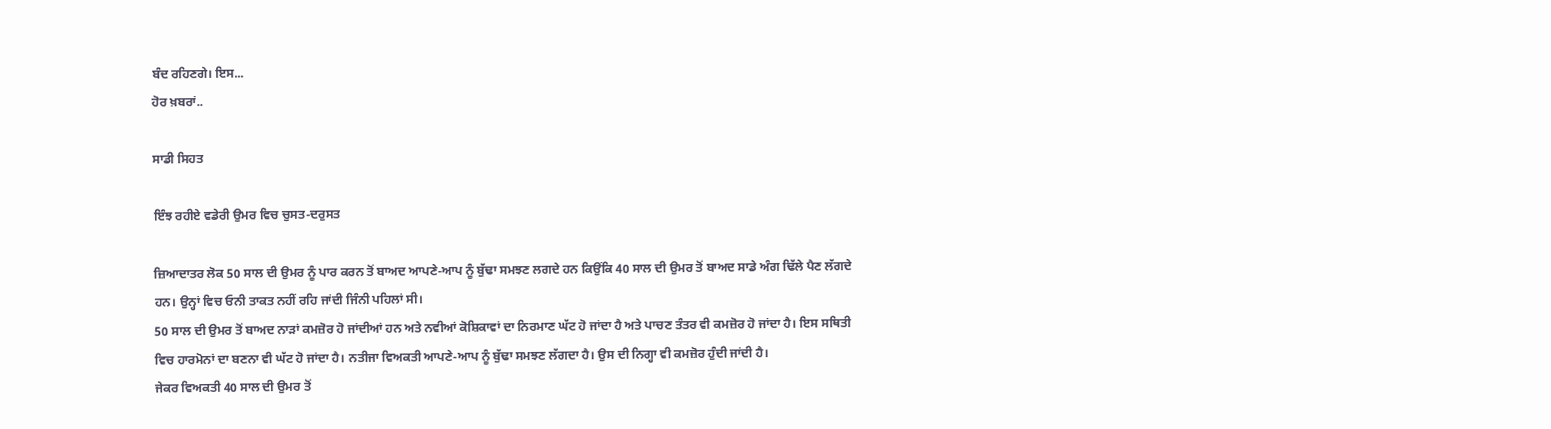ਬੰਦ ਰਹਿਣਗੇ। ਇਸ...
ਹੋਰ ਖ਼ਬਰਾਂ..

ਸਾਡੀ ਸਿਹਤ

ਇੰਝ ਰਹੀਏ ਵਡੇਰੀ ਉਮਰ ਵਿਚ ਚੁਸਤ-ਦਰੁਸਤ

ਜ਼ਿਆਦਾਤਰ ਲੋਕ 50 ਸਾਲ ਦੀ ਉਮਰ ਨੂੰ ਪਾਰ ਕਰਨ ਤੋਂ ਬਾਅਦ ਆਪਣੇ-ਆਪ ਨੂੰ ਬੁੱਢਾ ਸਮਝਣ ਲਗਦੇ ਹਨ ਕਿਉਂਕਿ 40 ਸਾਲ ਦੀ ਉਮਰ ਤੋਂ ਬਾਅਦ ਸਾਡੇ ਅੰਗ ਢਿੱਲੇ ਪੈਣ ਲੱਗਦੇ ਹਨ। ਉਨ੍ਹਾਂ ਵਿਚ ਓਨੀ ਤਾਕਤ ਨਹੀਂ ਰਹਿ ਜਾਂਦੀ ਜਿੰਨੀ ਪਹਿਲਾਂ ਸੀ।
50 ਸਾਲ ਦੀ ਉਮਰ ਤੋਂ ਬਾਅਦ ਨਾੜਾਂ ਕਮਜ਼ੋਰ ਹੋ ਜਾਂਦੀਆਂ ਹਨ ਅਤੇ ਨਵੀਆਂ ਕੋਸ਼ਿਕਾਵਾਂ ਦਾ ਨਿਰਮਾਣ ਘੱਟ ਹੋ ਜਾਂਦਾ ਹੈ ਅਤੇ ਪਾਚਣ ਤੰਤਰ ਵੀ ਕਮਜ਼ੋਰ ਹੋ ਜਾਂਦਾ ਹੈ। ਇਸ ਸਥਿਤੀ ਵਿਚ ਹਾਰਮੋਨਾਂ ਦਾ ਬਣਨਾ ਵੀ ਘੱਟ ਹੋ ਜਾਂਦਾ ਹੈ। ਨਤੀਜਾ ਵਿਅਕਤੀ ਆਪਣੇ-ਆਪ ਨੂੰ ਬੁੱਢਾ ਸਮਝਣ ਲੱਗਦਾ ਹੈ। ਉਸ ਦੀ ਨਿਗ੍ਹਾ ਵੀ ਕਮਜ਼ੋਰ ਹੁੰਦੀ ਜਾਂਦੀ ਹੈ।
ਜੇਕਰ ਵਿਅਕਤੀ 40 ਸਾਲ ਦੀ ਉਮਰ ਤੋਂ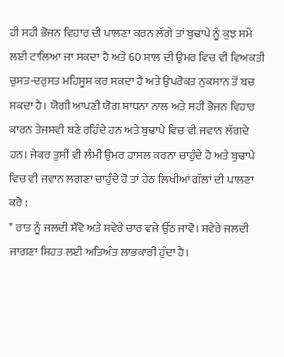ਹੀ ਸਹੀ ਭੋਜਨ ਵਿਹਾਰ ਦੀ ਪਾਲਣਾ ਕਰਨ ਲੱਗੇ ਤਾਂ ਬੁਢਾਪੇ ਨੂੰ ਕੁਝ ਸਮੇਂ ਲਈ ਟਾਲਿਆ ਜਾ ਸਕਦਾ ਹੈ ਅਤੇ 60 ਸਾਲ ਦੀ ਉਮਰ ਵਿਚ ਵੀ ਵਿਅਕਤੀ ਚੁਸਤ-ਦਰੁਸਤ ਮਹਿਸੂਸ ਕਰ ਸਕਦਾ ਹੈ ਅਤੇ ਉਪਰੋਕਤ ਨੁਕਸਾਨ ਤੋਂ ਬਚ ਸਕਦਾ ਹੈ। ਯੋਗੀ ਆਪਣੀ ਯੋਗ ਸਾਧਨਾ ਨਾਲ ਅਤੇ ਸਹੀ ਭੋਜਨ ਵਿਹਾਰ ਕਾਰਨ ਤੇਜਸਵੀ ਬਣੇ ਰਹਿੰਦੇ ਹਨ ਅਤੇ ਬੁਢਾਪੇ ਵਿਚ ਵੀ ਜਵਾਨ ਲੱਗਦੇ ਹਨ। ਜੇਕਰ ਤੁਸੀਂ ਵੀ ਲੰਮੀ ਉਮਰ ਹਾਸਲ ਕਰਨਾ ਚਾਹੁੰਦੇ ਹੋ ਅਤੇ ਬੁਢਾਪੇ ਵਿਚ ਵੀ ਜਵਾਨ ਲਗਣਾ ਚਾਹੁੰਦੇ ਹੋ ਤਾਂ ਹੇਠ ਲਿਖੀਆਂ ਗੱਲਾਂ ਦੀ ਪਾਲਣਾ ਕਰੋ :
* ਰਾਤ ਨੂੰ ਜਲਦੀ ਸੌਂਵੋ ਅਤੇ ਸਵੇਰੇ ਚਾਰ ਵਜੇ ਉੱਠ ਜਾਵੋ। ਸਵੇਰੇ ਜਲਦੀ ਜਾਗਣਾ ਸਿਹਤ ਲਈ ਅਤਿਅੰਤ ਲਾਭਕਾਰੀ ਹੁੰਦਾ ਹੈ।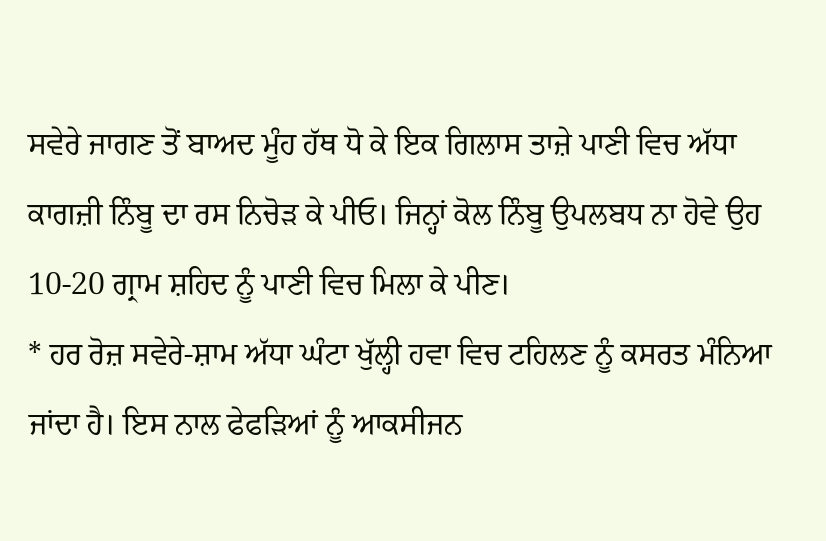ਸਵੇਰੇ ਜਾਗਣ ਤੋਂ ਬਾਅਦ ਮੂੰਹ ਹੱਥ ਧੋ ਕੇ ਇਕ ਗਿਲਾਸ ਤਾਜ਼ੇ ਪਾਣੀ ਵਿਚ ਅੱਧਾ ਕਾਗਜ਼ੀ ਨਿੰਬੂ ਦਾ ਰਸ ਨਿਚੋੜ ਕੇ ਪੀਓ। ਜਿਨ੍ਹਾਂ ਕੋਲ ਨਿੰਬੂ ਉਪਲਬਧ ਨਾ ਹੋਵੇ ਉਹ 10-20 ਗ੍ਰਾਮ ਸ਼ਹਿਦ ਨੂੰ ਪਾਣੀ ਵਿਚ ਮਿਲਾ ਕੇ ਪੀਣ।
* ਹਰ ਰੋਜ਼ ਸਵੇਰੇ-ਸ਼ਾਮ ਅੱਧਾ ਘੰਟਾ ਖੁੱਲ੍ਹੀ ਹਵਾ ਵਿਚ ਟਹਿਲਣ ਨੂੰ ਕਸਰਤ ਮੰਨਿਆ ਜਾਂਦਾ ਹੈ। ਇਸ ਨਾਲ ਫੇਫੜਿਆਂ ਨੂੰ ਆਕਸੀਜਨ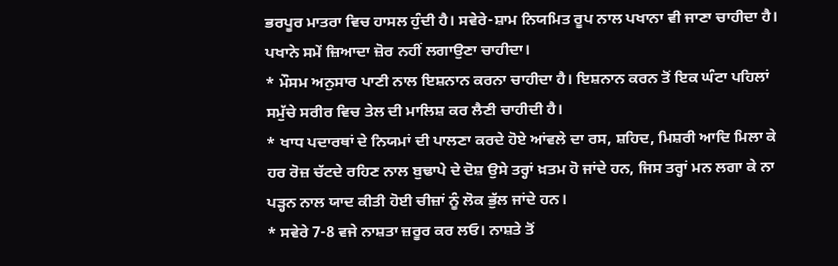ਭਰਪੂਰ ਮਾਤਰਾ ਵਿਚ ਹਾਸਲ ਹੁੰਦੀ ਹੈ। ਸਵੇਰੇ-ਸ਼ਾਮ ਨਿਯਮਿਤ ਰੂਪ ਨਾਲ ਪਖਾਨਾ ਵੀ ਜਾਣਾ ਚਾਹੀਦਾ ਹੈ। ਪਖਾਨੇ ਸਮੇਂ ਜ਼ਿਆਦਾ ਜ਼ੋਰ ਨਹੀਂ ਲਗਾਉਣਾ ਚਾਹੀਦਾ।
* ਮੌਸਮ ਅਨੁਸਾਰ ਪਾਣੀ ਨਾਲ ਇਸ਼ਨਾਨ ਕਰਨਾ ਚਾਹੀਦਾ ਹੈ। ਇਸ਼ਨਾਨ ਕਰਨ ਤੋਂ ਇਕ ਘੰਟਾ ਪਹਿਲਾਂ ਸਮੁੱਚੇ ਸਰੀਰ ਵਿਚ ਤੇਲ ਦੀ ਮਾਲਿਸ਼ ਕਰ ਲੈਣੀ ਚਾਹੀਦੀ ਹੈ।
* ਖਾਧ ਪਦਾਰਥਾਂ ਦੇ ਨਿਯਮਾਂ ਦੀ ਪਾਲਣਾ ਕਰਦੇ ਹੋਏ ਆਂਵਲੇ ਦਾ ਰਸ, ਸ਼ਹਿਦ, ਮਿਸ਼ਰੀ ਆਦਿ ਮਿਲਾ ਕੇ ਹਰ ਰੋਜ਼ ਚੱਟਦੇ ਰਹਿਣ ਨਾਲ ਬੁਢਾਪੇ ਦੇ ਦੋਸ਼ ਉਸੇ ਤਰ੍ਹਾਂ ਖ਼ਤਮ ਹੋ ਜਾਂਦੇ ਹਨ, ਜਿਸ ਤਰ੍ਹਾਂ ਮਨ ਲਗਾ ਕੇ ਨਾ ਪੜ੍ਹਨ ਨਾਲ ਯਾਦ ਕੀਤੀ ਹੋਈ ਚੀਜ਼ਾਂ ਨੂੰ ਲੋਕ ਭੁੱਲ ਜਾਂਦੇ ਹਨ।
* ਸਵੇਰੇ 7-8 ਵਜੇ ਨਾਸ਼ਤਾ ਜ਼ਰੂਰ ਕਰ ਲਓ। ਨਾਸ਼ਤੇ ਤੋਂ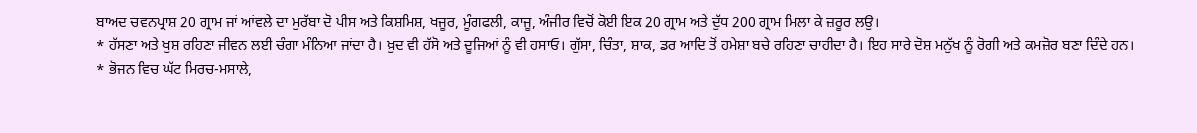ਬਾਅਦ ਚਵਨਪ੍ਰਾਸ਼ 20 ਗ੍ਰਾਮ ਜਾਂ ਆਂਵਲੇ ਦਾ ਮੁਰੱਬਾ ਦੋ ਪੀਸ ਅਤੇ ਕਿਸ਼ਮਿਸ਼, ਖਜੂਰ, ਮੂੰਗਫਲੀ, ਕਾਜੂ, ਅੰਜੀਰ ਵਿਚੋਂ ਕੋਈ ਇਕ 20 ਗ੍ਰਾਮ ਅਤੇ ਦੁੱਧ 200 ਗ੍ਰਾਮ ਮਿਲਾ ਕੇ ਜ਼ਰੂਰ ਲਉ।
* ਹੱਸਣਾ ਅਤੇ ਖੁਸ਼ ਰਹਿਣਾ ਜੀਵਨ ਲਈ ਚੰਗਾ ਮੰਨਿਆ ਜਾਂਦਾ ਹੈ। ਖ਼ੁਦ ਵੀ ਹੱਸੋ ਅਤੇ ਦੂਜਿਆਂ ਨੂੰ ਵੀ ਹਸਾਓ। ਗੁੱਸਾ, ਚਿੰਤਾ, ਸ਼ਾਕ, ਡਰ ਆਦਿ ਤੋਂ ਹਮੇਸ਼ਾ ਬਚੇ ਰਹਿਣਾ ਚਾਹੀਦਾ ਹੈ। ਇਹ ਸਾਰੇ ਦੋਸ਼ ਮਨੁੱਖ ਨੂੰ ਰੋਗੀ ਅਤੇ ਕਮਜ਼ੋਰ ਬਣਾ ਦਿੰਦੇ ਹਨ।
* ਭੋਜਨ ਵਿਚ ਘੱਟ ਮਿਰਚ-ਮਸਾਲੇ,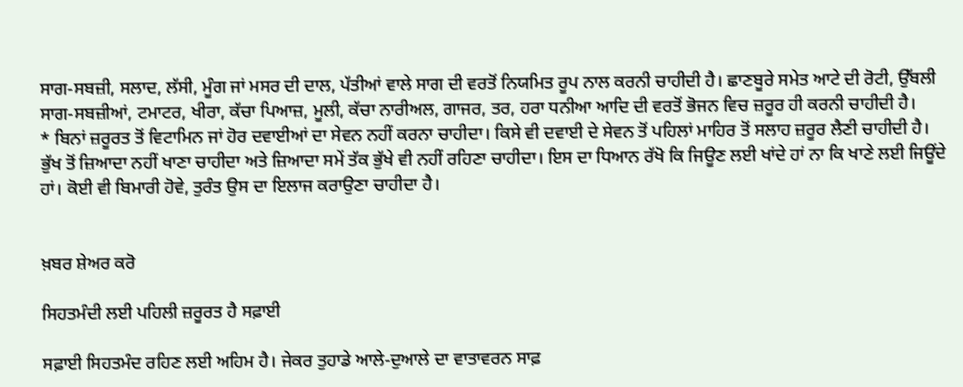ਸਾਗ-ਸਬਜ਼ੀ, ਸਲਾਦ, ਲੱਸੀ, ਮੂੰਗ ਜਾਂ ਮਸਰ ਦੀ ਦਾਲ, ਪੱਤੀਆਂ ਵਾਲੇ ਸਾਗ ਦੀ ਵਰਤੋਂ ਨਿਯਮਿਤ ਰੂਪ ਨਾਲ ਕਰਨੀ ਚਾਹੀਦੀ ਹੈ। ਛਾਣਬੂਰੇ ਸਮੇਤ ਆਟੇ ਦੀ ਰੋਟੀ, ਉੱਬਲੀ ਸਾਗ-ਸਬਜ਼ੀਆਂ, ਟਮਾਟਰ, ਖੀਰਾ, ਕੱਚਾ ਪਿਆਜ਼, ਮੂਲੀ, ਕੱਚਾ ਨਾਰੀਅਲ, ਗਾਜਰ, ਤਰ, ਹਰਾ ਧਨੀਆ ਆਦਿ ਦੀ ਵਰਤੋਂ ਭੋਜਨ ਵਿਚ ਜ਼ਰੂਰ ਹੀ ਕਰਨੀ ਚਾਹੀਦੀ ਹੈ।
* ਬਿਨਾਂ ਜ਼ਰੂਰਤ ਤੋਂ ਵਿਟਾਮਿਨ ਜਾਂ ਹੋਰ ਦਵਾਈਆਂ ਦਾ ਸੇਵਨ ਨਹੀਂ ਕਰਨਾ ਚਾਹੀਦਾ। ਕਿਸੇ ਵੀ ਦਵਾਈ ਦੇ ਸੇਵਨ ਤੋਂ ਪਹਿਲਾਂ ਮਾਹਿਰ ਤੋਂ ਸਲਾਹ ਜ਼ਰੂਰ ਲੈਣੀ ਚਾਹੀਦੀ ਹੈ। ਭੁੱਖ ਤੋਂ ਜ਼ਿਆਦਾ ਨਹੀਂ ਖਾਣਾ ਚਾਹੀਦਾ ਅਤੇ ਜ਼ਿਆਦਾ ਸਮੇਂ ਤੱਕ ਭੁੱਖੇ ਵੀ ਨਹੀਂ ਰਹਿਣਾ ਚਾਹੀਦਾ। ਇਸ ਦਾ ਧਿਆਨ ਰੱਖੋ ਕਿ ਜਿਊਣ ਲਈ ਖਾਂਦੇ ਹਾਂ ਨਾ ਕਿ ਖਾਣੇ ਲਈ ਜਿਊਂਦੇ ਹਾਂ। ਕੋਈ ਵੀ ਬਿਮਾਰੀ ਹੋਵੇ, ਤੁਰੰਤ ਉਸ ਦਾ ਇਲਾਜ ਕਰਾਉਣਾ ਚਾਹੀਦਾ ਹੈ।


ਖ਼ਬਰ ਸ਼ੇਅਰ ਕਰੋ

ਸਿਹਤਮੰਦੀ ਲਈ ਪਹਿਲੀ ਜ਼ਰੂਰਤ ਹੈ ਸਫ਼ਾਈ

ਸਫ਼ਾਈ ਸਿਹਤਮੰਦ ਰਹਿਣ ਲਈ ਅਹਿਮ ਹੈ। ਜੇਕਰ ਤੁਹਾਡੇ ਆਲੇ-ਦੁਆਲੇ ਦਾ ਵਾਤਾਵਰਨ ਸਾਫ਼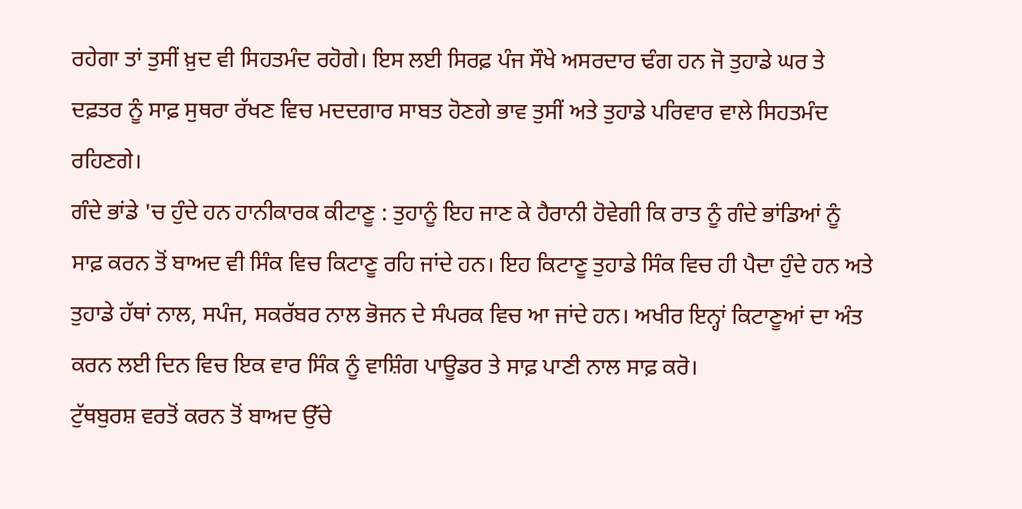ਰਹੇਗਾ ਤਾਂ ਤੁਸੀਂ ਖ਼ੁਦ ਵੀ ਸਿਹਤਮੰਦ ਰਹੋਗੇ। ਇਸ ਲਈ ਸਿਰਫ਼ ਪੰਜ ਸੌਖੇ ਅਸਰਦਾਰ ਢੰਗ ਹਨ ਜੋ ਤੁਹਾਡੇ ਘਰ ਤੇ ਦਫ਼ਤਰ ਨੂੰ ਸਾਫ਼ ਸੁਥਰਾ ਰੱਖਣ ਵਿਚ ਮਦਦਗਾਰ ਸਾਬਤ ਹੋਣਗੇ ਭਾਵ ਤੁਸੀਂ ਅਤੇ ਤੁਹਾਡੇ ਪਰਿਵਾਰ ਵਾਲੇ ਸਿਹਤਮੰਦ ਰਹਿਣਗੇ।
ਗੰਦੇ ਭਾਂਡੇ 'ਚ ਹੁੰਦੇ ਹਨ ਹਾਨੀਕਾਰਕ ਕੀਟਾਣੂ : ਤੁਹਾਨੂੰ ਇਹ ਜਾਣ ਕੇ ਹੈਰਾਨੀ ਹੋਵੇਗੀ ਕਿ ਰਾਤ ਨੂੰ ਗੰਦੇ ਭਾਂਡਿਆਂ ਨੂੰ ਸਾਫ਼ ਕਰਨ ਤੋਂ ਬਾਅਦ ਵੀ ਸਿੰਕ ਵਿਚ ਕਿਟਾਣੂ ਰਹਿ ਜਾਂਦੇ ਹਨ। ਇਹ ਕਿਟਾਣੂ ਤੁਹਾਡੇ ਸਿੰਕ ਵਿਚ ਹੀ ਪੈਦਾ ਹੁੰਦੇ ਹਨ ਅਤੇ ਤੁਹਾਡੇ ਹੱਥਾਂ ਨਾਲ, ਸਪੰਜ, ਸਕਰੱਬਰ ਨਾਲ ਭੋਜਨ ਦੇ ਸੰਪਰਕ ਵਿਚ ਆ ਜਾਂਦੇ ਹਨ। ਅਖੀਰ ਇਨ੍ਹਾਂ ਕਿਟਾਣੂਆਂ ਦਾ ਅੰਤ ਕਰਨ ਲਈ ਦਿਨ ਵਿਚ ਇਕ ਵਾਰ ਸਿੰਕ ਨੂੰ ਵਾਸ਼ਿੰਗ ਪਾਊਡਰ ਤੇ ਸਾਫ਼ ਪਾਣੀ ਨਾਲ ਸਾਫ਼ ਕਰੋ।
ਟੁੱਥਬੁਰਸ਼ ਵਰਤੋਂ ਕਰਨ ਤੋਂ ਬਾਅਦ ਉੱਚੇ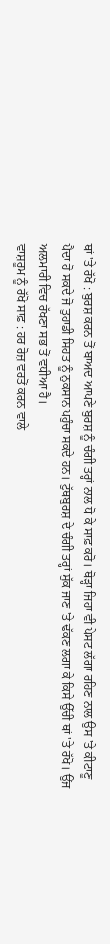ਥਾਂ 'ਤੇ ਰੱਖੋ : ਬੁਰਸ਼ ਕਰਨ ਤੋਂ ਬਾਅਦ ਆਪਣੇ ਬੁਰਸ਼ ਨੂੰ ਚੰਗੀ ਤਰ੍ਹਾਂ ਨਾਲ ਧੋ ਕੇ ਸਾਫ਼ ਕਰੋ। ਥੋੜ੍ਹਾ ਜਿਹਾ ਵੀ ਪੇਸਟ ਲੱਗਾ ਰਹਿਣ ਨਾਲ ਉਸ 'ਤੇ ਕੀਟਾਣੂ ਪੈਦਾ ਹੋ ਸਕਦੇ ਜੋ ਤੁਹਾਡੀ ਸਿਹਤ ਨੂੰ ਨੁਕਸਾਨ ਪਹੁੰਚਾ ਸਕਦੇ ਹਨ। ਟੁੱਥਬੁਰਸ਼ ਦੇ ਚੰਗੀ ਤਰ੍ਹਾਂ ਸੁੱਕ ਜਾਣ 'ਤੇ ਢੱਕਣ ਲਗਾ ਕੇ ਕਿਸੇ ਉੱਚੀ ਥਾਂ 'ਤੇ ਰੱਖੋ। ਉਂਜ ਅਲਮਾਰੀ ਵਿਚ ਰੱਖਣਾ ਸਭ ਤੋਂ ਵਧੀਆ ਹੈ।
ਵਾਸ਼ਰੂਮ ਨੂੰ ਰੱਖੋ ਸਾਫ਼ : ਹਰ ਰੋਜ਼ ਵਰਤੋਂ ਕਰਨ ਵਾਲੇ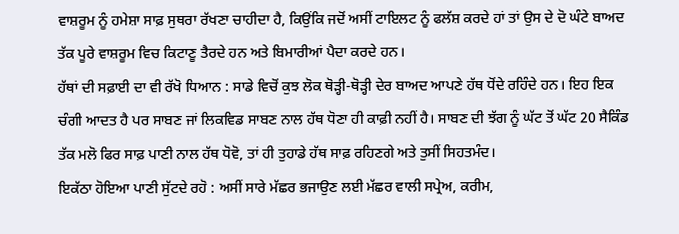ਵਾਸ਼ਰੂਮ ਨੂੰ ਹਮੇਸ਼ਾ ਸਾਫ਼ ਸੁਥਰਾ ਰੱਖਣਾ ਚਾਹੀਦਾ ਹੈ, ਕਿਉਂਕਿ ਜਦੋਂ ਅਸੀਂ ਟਾਇਲਟ ਨੂੰ ਫਲੱਸ਼ ਕਰਦੇ ਹਾਂ ਤਾਂ ਉਸ ਦੇ ਦੋ ਘੰਟੇ ਬਾਅਦ ਤੱਕ ਪੂਰੇ ਵਾਸ਼ਰੂਮ ਵਿਚ ਕਿਟਾਣੂ ਤੈਰਦੇ ਹਨ ਅਤੇ ਬਿਮਾਰੀਆਂ ਪੈਦਾ ਕਰਦੇ ਹਨ।
ਹੱਥਾਂ ਦੀ ਸਫ਼ਾਈ ਦਾ ਵੀ ਰੱਖੋ ਧਿਆਨ : ਸਾਡੇ ਵਿਚੋਂ ਕੁਝ ਲੋਕ ਥੋੜ੍ਹੀ-ਥੋੜ੍ਹੀ ਦੇਰ ਬਾਅਦ ਆਪਣੇ ਹੱਥ ਧੋਂਦੇ ਰਹਿੰਦੇ ਹਨ। ਇਹ ਇਕ ਚੰਗੀ ਆਦਤ ਹੈ ਪਰ ਸਾਬਣ ਜਾਂ ਲਿਕਵਿਡ ਸਾਬਣ ਨਾਲ ਹੱਥ ਧੋਣਾ ਹੀ ਕਾਫ਼ੀ ਨਹੀਂ ਹੈ। ਸਾਬਣ ਦੀ ਝੱਗ ਨੂੰ ਘੱਟ ਤੋਂ ਘੱਟ 20 ਸੈਕਿੰਡ ਤੱਕ ਮਲੋ ਫਿਰ ਸਾਫ਼ ਪਾਣੀ ਨਾਲ ਹੱਥ ਧੋਵੋ, ਤਾਂ ਹੀ ਤੁਹਾਡੇ ਹੱਥ ਸਾਫ਼ ਰਹਿਣਗੇ ਅਤੇ ਤੁਸੀਂ ਸਿਹਤਮੰਦ।
ਇਕੱਠਾ ਹੋਇਆ ਪਾਣੀ ਸੁੱਟਦੇ ਰਹੋ : ਅਸੀਂ ਸਾਰੇ ਮੱਛਰ ਭਜਾਉਣ ਲਈ ਮੱਛਰ ਵਾਲੀ ਸਪ੍ਰੇਅ, ਕਰੀਮ,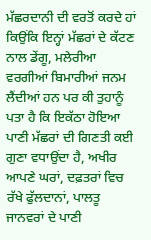ਮੱਛਰਦਾਨੀ ਦੀ ਵਰਤੋਂ ਕਰਦੇ ਹਾਂ ਕਿਉਂਕਿ ਇਨ੍ਹਾਂ ਮੱਛਰਾਂ ਦੇ ਕੱਟਣ ਨਾਲ ਡੇਂਗੂ, ਮਲੇਰੀਆ ਵਰਗੀਆਂ ਬਿਮਾਰੀਆਂ ਜਨਮ ਲੈਂਦੀਆਂ ਹਨ ਪਰ ਕੀ ਤੁਹਾਨੂੰ ਪਤਾ ਹੈ ਕਿ ਇਕੱਠਾ ਹੋਇਆ ਪਾਣੀ ਮੱਛਰਾਂ ਦੀ ਗਿਣਤੀ ਕਈ ਗੁਣਾ ਵਧਾਉਂਦਾ ਹੈ, ਅਖੀਰ ਆਪਣੇ ਘਰਾਂ, ਦਫ਼ਤਰਾਂ ਵਿਚ ਰੱਖੇ ਫੁੱਲਦਾਨਾਂ, ਪਾਲਤੂ ਜਾਨਵਰਾਂ ਦੇ ਪਾਣੀ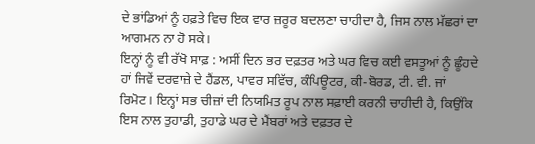ਦੇ ਭਾਂਡਿਆਂ ਨੂੰ ਹਫ਼ਤੇ ਵਿਚ ਇਕ ਵਾਰ ਜ਼ਰੂਰ ਬਦਲਣਾ ਚਾਹੀਦਾ ਹੈ, ਜਿਸ ਨਾਲ ਮੱਛਰਾਂ ਦਾ ਆਗਮਨ ਨਾ ਹੋ ਸਕੇ।
ਇਨ੍ਹਾਂ ਨੂੰ ਵੀ ਰੱਖੋ ਸਾਫ਼ : ਅਸੀਂ ਦਿਨ ਭਰ ਦਫ਼ਤਰ ਅਤੇ ਘਰ ਵਿਚ ਕਈ ਵਸਤੂਆਂ ਨੂੰ ਛੂੰਹਦੇ ਹਾਂ ਜਿਵੇਂ ਦਰਵਾਜ਼ੇ ਦੇ ਹੈਂਡਲ, ਪਾਵਰ ਸਵਿੱਚ, ਕੰਪਿਊਟਰ, ਕੀ-ਬੋਰਡ, ਟੀ. ਵੀ. ਜਾਂ ਰਿਮੋਟ। ਇਨ੍ਹਾਂ ਸਭ ਚੀਜ਼ਾਂ ਦੀ ਨਿਯਮਿਤ ਰੂਪ ਨਾਲ ਸਫ਼ਾਈ ਕਰਨੀ ਚਾਹੀਦੀ ਹੈ, ਕਿਉਂਕਿ ਇਸ ਨਾਲ ਤੁਹਾਡੀ, ਤੁਹਾਡੇ ਘਰ ਦੇ ਮੈਂਬਰਾਂ ਅਤੇ ਦਫ਼ਤਰ ਦੇ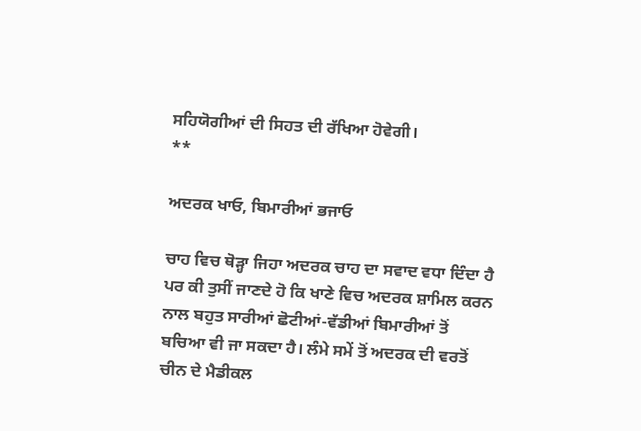ਸਹਿਯੋਗੀਆਂ ਦੀ ਸਿਹਤ ਦੀ ਰੱਖਿਆ ਹੋਵੇਗੀ।
**

ਅਦਰਕ ਖਾਓ, ਬਿਮਾਰੀਆਂ ਭਜਾਓ

ਚਾਹ ਵਿਚ ਥੋੜ੍ਹਾ ਜਿਹਾ ਅਦਰਕ ਚਾਹ ਦਾ ਸਵਾਦ ਵਧਾ ਦਿੰਦਾ ਹੈ ਪਰ ਕੀ ਤੁਸੀਂ ਜਾਣਦੇ ਹੋ ਕਿ ਖਾਣੇ ਵਿਚ ਅਦਰਕ ਸ਼ਾਮਿਲ ਕਰਨ ਨਾਲ ਬਹੁਤ ਸਾਰੀਆਂ ਛੋਟੀਆਂ-ਵੱਡੀਆਂ ਬਿਮਾਰੀਆਂ ਤੋਂ ਬਚਿਆ ਵੀ ਜਾ ਸਕਦਾ ਹੈ। ਲੰਮੇ ਸਮੇਂ ਤੋਂ ਅਦਰਕ ਦੀ ਵਰਤੋਂ ਚੀਨ ਦੇ ਮੈਡੀਕਲ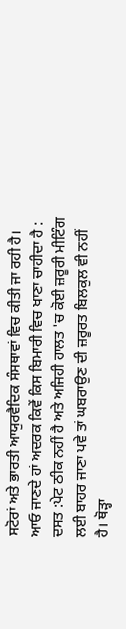ਸਟੋਰਾਂ ਅਤੇ ਭਾਰਤੀ ਆਯੁਰਵੈਦਿਕ ਸੰਸਥਾਵਾਂ ਵਿਚ ਕੀਤੀ ਜਾ ਰਹੀ ਹੈ। ਆਓ ਜਾਣਦੇ ਹਾਂ ਅਦਰਕ ਕਿਵੇਂ ਕਿਸ ਬਿਮਾਰੀ ਵਿਚ ਖਾਣਾ ਚਾਹੀਦਾ ਹੈ :
ਦਸਤ :ਪੇਟ ਠੀਕ ਨਹੀਂ ਹੈ ਅਤੇ ਅਜਿਹੀ ਹਾਲਤ 'ਚ ਕੋਈ ਜ਼ਰੂਰੀ ਮੀਟਿੰਗ ਲਈ ਬਾਹਰ ਜਾਣਾ ਪਵੇ ਤਾਂ ਘਬਰਾਉਣ ਦੀ ਜ਼ਰੂਰਤ ਬਿਲਕੁਲ ਵੀ ਨਹੀਂ ਹੈ। ਥੋੜ੍ਹਾ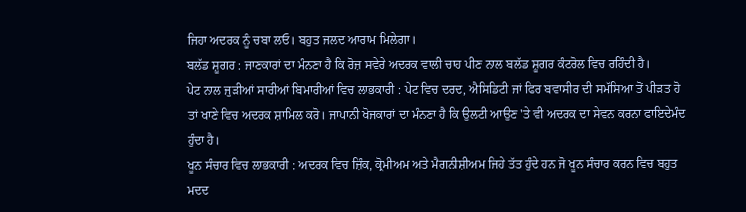ਜਿਹਾ ਅਦਰਕ ਨੂੰ ਚਬਾ ਲਓ। ਬਹੁਤ ਜਲਦ ਆਰਾਮ ਮਿਲੇਗਾ।
ਬਲੱਡ ਸ਼ੂਗਰ : ਜਾਣਕਾਰਾਂ ਦਾ ਮੰਨਣਾ ਹੈ ਕਿ ਰੋਜ਼ ਸਵੇਰੇ ਅਦਰਕ ਵਾਲੀ ਚਾਹ ਪੀਣ ਨਾਲ ਬਲੱਡ ਸ਼ੂਗਰ ਕੰਟਰੋਲ ਵਿਚ ਰਹਿੰਦੀ ਹੈ।
ਪੇਟ ਨਾਲ ਜੁੜੀਆਂ ਸਾਰੀਆਂ ਬਿਮਾਰੀਆਂ ਵਿਚ ਲਾਭਕਾਰੀ : ਪੇਟ ਵਿਚ ਦਰਦ, ਐਸਿਡਿਟੀ ਜਾਂ ਫਿਰ ਬਵਾਸੀਰ ਦੀ ਸਮੱਸਿਆ ਤੋਂ ਪੀੜਤ ਹੋ ਤਾਂ ਖਾਣੇ ਵਿਚ ਅਦਰਕ ਸ਼ਾਮਿਲ ਕਰੋ। ਜਾਪਾਨੀ ਖੋਜਕਾਰਾਂ ਦਾ ਮੰਨਣਾ ਹੈ ਕਿ ਉਲਟੀ ਆਉਣ 'ਤੇ ਵੀ ਅਦਰਕ ਦਾ ਸੇਵਨ ਕਰਨਾ ਫਾਇਦੇਮੰਦ ਹੁੰਦਾ ਹੈ।
ਖੂਨ ਸੰਚਾਰ ਵਿਚ ਲਾਭਕਾਰੀ : ਅਦਰਕ ਵਿਚ ਜ਼ਿੰਕ, ਕ੍ਰੋਮੀਅਮ ਅਤੇ ਮੈਗਨੀਸ਼ੀਅਮ ਜਿਹੇ ਤੱਤ ਹੁੰਦੇ ਹਨ ਜੋ ਖੂਨ ਸੰਚਾਰ ਕਰਨ ਵਿਚ ਬਹੁਤ ਮਦਦ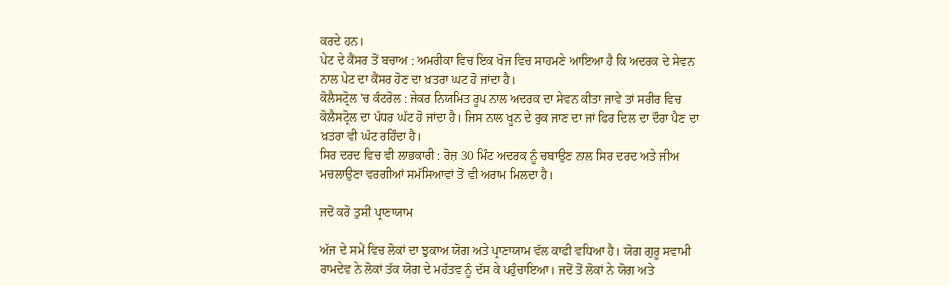ਕਰਦੇ ਹਨ।
ਪੇਟ ਦੇ ਕੈਂਸਰ ਤੋਂ ਬਚਾਅ : ਅਮਰੀਕਾ ਵਿਚ ਇਕ ਖੋਜ ਵਿਚ ਸਾਹਮਣੇ ਆਇਆ ਹੈ ਕਿ ਅਦਰਕ ਦੇ ਸੇਵਨ ਨਾਲ ਪੇਟ ਦਾ ਕੈਂਸਰ ਹੋਣ ਦਾ ਖ਼ਤਰਾ ਘਟ ਹੋ ਜਾਂਦਾ ਹੈ।
ਕੋਲੈਸਟ੍ਰੋਲ 'ਚ ਕੰਟਰੋਲ : ਜੇਕਰ ਨਿਯਮਿਤ ਰੂਪ ਨਾਲ ਅਦਰਕ ਦਾ ਸੇਵਨ ਕੀਤਾ ਜਾਵੇ ਤਾਂ ਸਰੀਰ ਵਿਚ ਕੋਲੈਸਟ੍ਰੋਲ ਦਾ ਪੱਧਰ ਘੱਟ ਹੋ ਜਾਂਦਾ ਹੈ। ਜਿਸ ਨਾਲ ਖੂਨ ਦੇ ਰੁਕ ਜਾਣ ਦਾ ਜਾਂ ਫਿਰ ਦਿਲ ਦਾ ਦੌਰਾ ਪੈਣ ਦਾ ਖ਼ਤਰਾ ਵੀ ਘੱਟ ਰਹਿੰਦਾ ਹੈ।
ਸਿਰ ਦਰਦ ਵਿਚ ਵੀ ਲਾਭਕਾਰੀ : ਰੋਜ਼ 30 ਮਿੰਟ ਅਦਰਕ ਨੂੰ ਚਬਾਉਣ ਨਾਲ ਸਿਰ ਦਰਦ ਅਤੇ ਜੀਅ ਮਚਲਾਉਣਾ ਵਰਗੀਆਂ ਸਮੱਸਿਆਵਾਂ ਤੋਂ ਵੀ ਅਰਾਮ ਮਿਲਦਾ ਹੈ।

ਜਦੋਂ ਕਰੋ ਤੁਸੀਂ ਪ੍ਰਾਣਾਯਾਮ

ਅੱਜ ਦੇ ਸਮੇਂ ਵਿਚ ਲੋਕਾਂ ਦਾ ਝੁਕਾਅ ਯੋਗ ਅਤੇ ਪ੍ਰਾਣਾਯਾਮ ਵੱਲ ਕਾਫੀ ਵਧਿਆ ਹੈ। ਯੋਗ ਗੁਰੂ ਸਵਾਮੀ ਰਾਮਦੇਵ ਨੇ ਲੋਕਾਂ ਤੱਕ ਯੋਗ ਦੇ ਮਹੱਤਵ ਨੂੰ ਦੱਸ ਕੇ ਪਹੁੰਚਾਇਆ। ਜਦੋਂ ਤੋਂ ਲੋਕਾਂ ਨੇ ਯੋਗ ਅਤੇ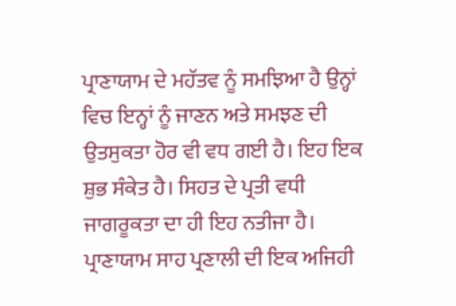ਪ੍ਰਾਣਾਯਾਮ ਦੇ ਮਹੱਤਵ ਨੂੰ ਸਮਝਿਆ ਹੈ ਉਨ੍ਹਾਂ ਵਿਚ ਇਨ੍ਹਾਂ ਨੂੰ ਜਾਣਨ ਅਤੇ ਸਮਝਣ ਦੀ ਉਤਸੁਕਤਾ ਹੋਰ ਵੀ ਵਧ ਗਈ ਹੈ। ਇਹ ਇਕ ਸ਼ੁਭ ਸੰਕੇਤ ਹੈ। ਸਿਹਤ ਦੇ ਪ੍ਰਤੀ ਵਧੀ ਜਾਗਰੂਕਤਾ ਦਾ ਹੀ ਇਹ ਨਤੀਜਾ ਹੈ।
ਪ੍ਰਾਣਾਯਾਮ ਸਾਹ ਪ੍ਰਣਾਲੀ ਦੀ ਇਕ ਅਜਿਹੀ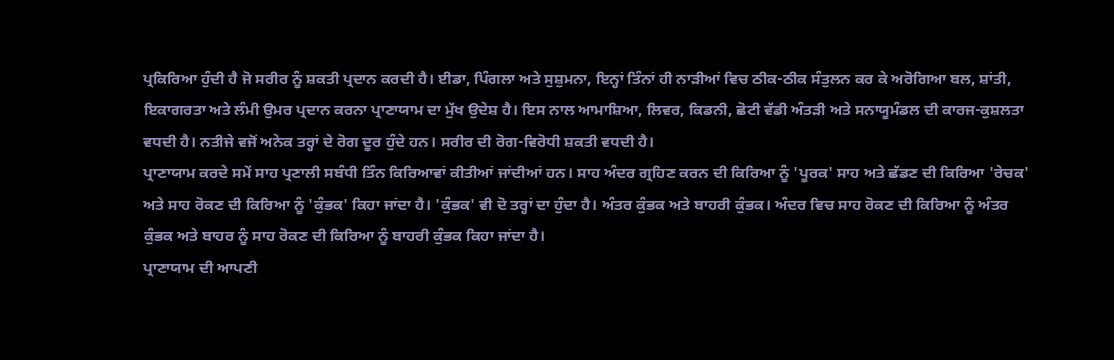ਪ੍ਰਕਿਰਿਆ ਹੁੰਦੀ ਹੈ ਜੋ ਸਰੀਰ ਨੂੰ ਸ਼ਕਤੀ ਪ੍ਰਦਾਨ ਕਰਦੀ ਹੈ। ਈਡਾ, ਪਿੰਗਲਾ ਅਤੇ ਸੁਸ਼ੁਮਨਾ, ਇਨ੍ਹਾਂ ਤਿੰਨਾਂ ਹੀ ਨਾੜੀਆਂ ਵਿਚ ਠੀਕ-ਠੀਕ ਸੰਤੁਲਨ ਕਰ ਕੇ ਅਰੋਗਿਆ ਬਲ, ਸ਼ਾਂਤੀ, ਇਕਾਗਰਤਾ ਅਤੇ ਲੰਮੀ ਉਮਰ ਪ੍ਰਦਾਨ ਕਰਨਾ ਪ੍ਰਾਣਾਯਾਮ ਦਾ ਮੁੱਖ ਉਦੇਸ਼ ਹੈ। ਇਸ ਨਾਲ ਆਮਾਸ਼ਿਆ, ਲਿਵਰ, ਕਿਡਨੀ, ਛੋਟੀ ਵੱਡੀ ਅੰਤੜੀ ਅਤੇ ਸਨਾਯੂਮੰਡਲ ਦੀ ਕਾਰਜ-ਕੁਸ਼ਲਤਾ ਵਧਦੀ ਹੈ। ਨਤੀਜੇ ਵਜੋਂ ਅਨੇਕ ਤਰ੍ਹਾਂ ਦੇ ਰੋਗ ਦੂਰ ਹੁੰਦੇ ਹਨ। ਸਰੀਰ ਦੀ ਰੋਗ-ਵਿਰੋਧੀ ਸ਼ਕਤੀ ਵਧਦੀ ਹੈ।
ਪ੍ਰਾਣਾਯਾਮ ਕਰਦੇ ਸਮੇਂ ਸਾਹ ਪ੍ਰਣਾਲੀ ਸਬੰਧੀ ਤਿੰਨ ਕਿਰਿਆਵਾਂ ਕੀਤੀਆਂ ਜਾਂਦੀਆਂ ਹਨ। ਸਾਹ ਅੰਦਰ ਗ੍ਰਹਿਣ ਕਰਨ ਦੀ ਕਿਰਿਆ ਨੂੰ 'ਪੂਰਕ' ਸਾਹ ਅਤੇ ਛੱਡਣ ਦੀ ਕਿਰਿਆ 'ਰੇਚਕ' ਅਤੇ ਸਾਹ ਰੋਕਣ ਦੀ ਕਿਰਿਆ ਨੂੰ 'ਕੁੰਭਕ' ਕਿਹਾ ਜਾਂਦਾ ਹੈ। 'ਕੁੰਭਕ' ਵੀ ਦੋ ਤਰ੍ਹਾਂ ਦਾ ਹੁੰਦਾ ਹੈ। ਅੰਤਰ ਕੁੰਭਕ ਅਤੇ ਬਾਹਰੀ ਕੁੰਭਕ। ਅੰਦਰ ਵਿਚ ਸਾਹ ਰੋਕਣ ਦੀ ਕਿਰਿਆ ਨੂੰ ਅੰਤਰ ਕੁੰਭਕ ਅਤੇ ਬਾਹਰ ਨੂੰ ਸਾਹ ਰੋਕਣ ਦੀ ਕਿਰਿਆ ਨੂੰ ਬਾਹਰੀ ਕੁੰਭਕ ਕਿਹਾ ਜਾਂਦਾ ਹੈ।
ਪ੍ਰਾਣਾਯਾਮ ਦੀ ਆਪਣੀ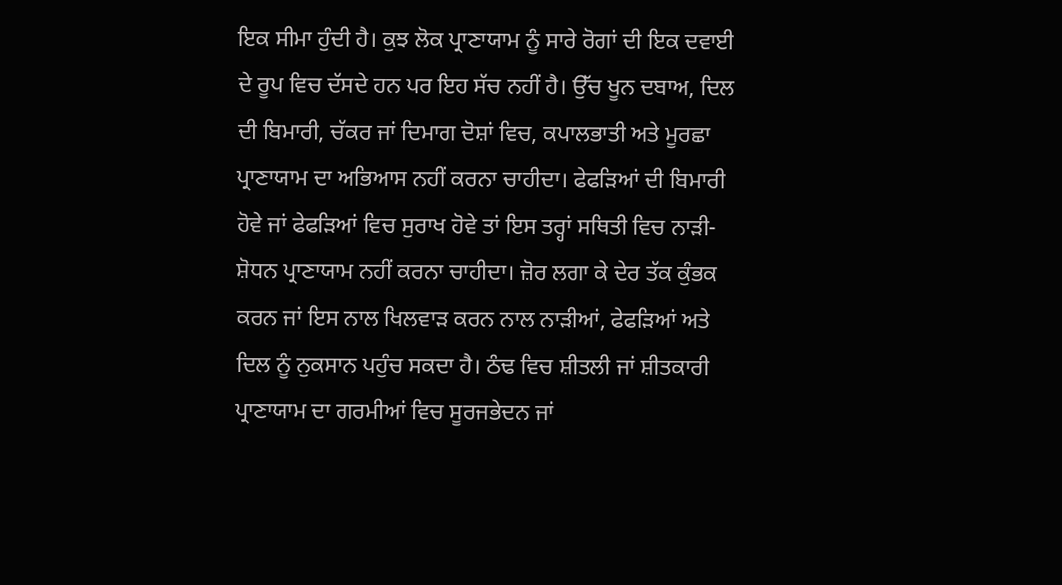ਇਕ ਸੀਮਾ ਹੁੰਦੀ ਹੈ। ਕੁਝ ਲੋਕ ਪ੍ਰਾਣਾਯਾਮ ਨੂੰ ਸਾਰੇ ਰੋਗਾਂ ਦੀ ਇਕ ਦਵਾਈ ਦੇ ਰੂਪ ਵਿਚ ਦੱਸਦੇ ਹਨ ਪਰ ਇਹ ਸੱਚ ਨਹੀਂ ਹੈ। ਉੱਚ ਖੂਨ ਦਬਾਅ, ਦਿਲ ਦੀ ਬਿਮਾਰੀ, ਚੱਕਰ ਜਾਂ ਦਿਮਾਗ ਦੋਸ਼ਾਂ ਵਿਚ, ਕਪਾਲਭਾਤੀ ਅਤੇ ਮੂਰਛਾ ਪ੍ਰਾਣਾਯਾਮ ਦਾ ਅਭਿਆਸ ਨਹੀਂ ਕਰਨਾ ਚਾਹੀਦਾ। ਫੇਫੜਿਆਂ ਦੀ ਬਿਮਾਰੀ ਹੋਵੇ ਜਾਂ ਫੇਫੜਿਆਂ ਵਿਚ ਸੁਰਾਖ ਹੋਵੇ ਤਾਂ ਇਸ ਤਰ੍ਹਾਂ ਸਥਿਤੀ ਵਿਚ ਨਾੜੀ-ਸ਼ੋਧਨ ਪ੍ਰਾਣਾਯਾਮ ਨਹੀਂ ਕਰਨਾ ਚਾਹੀਦਾ। ਜ਼ੋਰ ਲਗਾ ਕੇ ਦੇਰ ਤੱਕ ਕੁੰਭਕ ਕਰਨ ਜਾਂ ਇਸ ਨਾਲ ਖਿਲਵਾੜ ਕਰਨ ਨਾਲ ਨਾੜੀਆਂ, ਫੇਫੜਿਆਂ ਅਤੇ ਦਿਲ ਨੂੰ ਨੁਕਸਾਨ ਪਹੁੰਚ ਸਕਦਾ ਹੈ। ਠੰਢ ਵਿਚ ਸ਼ੀਤਲੀ ਜਾਂ ਸ਼ੀਤਕਾਰੀ ਪ੍ਰਾਣਾਯਾਮ ਦਾ ਗਰਮੀਆਂ ਵਿਚ ਸੂਰਜਭੇਦਨ ਜਾਂ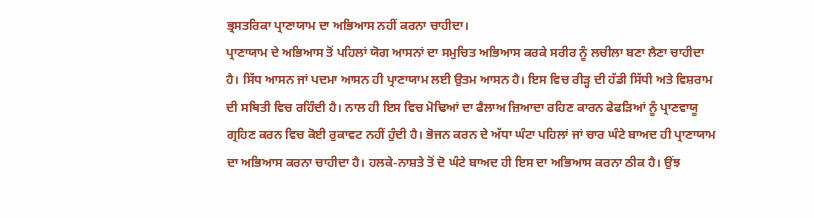ਭ੍ਰਸਤਰਿਕਾ ਪ੍ਰਾਣਾਯਾਮ ਦਾ ਅਭਿਆਸ ਨਹੀਂ ਕਰਨਾ ਚਾਹੀਦਾ।
ਪ੍ਰਾਣਾਯਾਮ ਦੇ ਅਭਿਆਸ ਤੋਂ ਪਹਿਲਾਂ ਯੋਗ ਆਸਨਾਂ ਦਾ ਸਮੁਚਿਤ ਅਭਿਆਸ ਕਰਕੇ ਸਰੀਰ ਨੂੰ ਲਚੀਲਾ ਬਣਾ ਲੈਣਾ ਚਾਹੀਦਾ ਹੈ। ਸਿੱਧ ਆਸਨ ਜਾਂ ਪਦਮਾ ਆਸਨ ਹੀ ਪ੍ਰਾਣਾਯਾਮ ਲਈ ਉਤਮ ਆਸਨ ਹੈ। ਇਸ ਵਿਚ ਰੀੜ੍ਹ ਦੀ ਹੱਡੀ ਸਿੱਧੀ ਅਤੇ ਵਿਸ਼ਰਾਮ ਦੀ ਸਥਿਤੀ ਵਿਚ ਰਹਿੰਦੀ ਹੈ। ਨਾਲ ਹੀ ਇਸ ਵਿਚ ਮੋਢਿਆਂ ਦਾ ਫੈਲਾਅ ਜ਼ਿਆਦਾ ਰਹਿਣ ਕਾਰਨ ਫੇਫੜਿਆਂ ਨੂੰ ਪ੍ਰਾਣਵਾਯੂ ਗ੍ਰਹਿਣ ਕਰਨ ਵਿਚ ਕੋਈ ਰੁਕਾਵਟ ਨਹੀਂ ਹੁੰਦੀ ਹੈ। ਭੋਜਨ ਕਰਨ ਦੇ ਅੱਧਾ ਘੰਟਾ ਪਹਿਲਾਂ ਜਾਂ ਚਾਰ ਘੰਟੇ ਬਾਅਦ ਹੀ ਪ੍ਰਾਣਾਯਾਮ ਦਾ ਅਭਿਆਸ ਕਰਨਾ ਚਾਹੀਦਾ ਹੈ। ਹਲਕੇ-ਨਾਸ਼ਤੇ ਤੋਂ ਦੋ ਘੰਟੇ ਬਾਅਦ ਹੀ ਇਸ ਦਾ ਅਭਿਆਸ ਕਰਨਾ ਠੀਕ ਹੈ। ਉਂਝ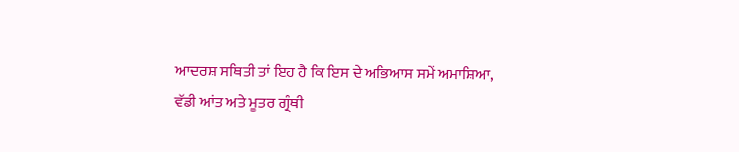ਆਦਰਸ਼ ਸਥਿਤੀ ਤਾਂ ਇਹ ਹੈ ਕਿ ਇਸ ਦੇ ਅਭਿਆਸ ਸਮੇਂ ਅਮਾਸ਼ਿਆ, ਵੱਡੀ ਆਂਤ ਅਤੇ ਮੂਤਰ ਗ੍ਰੰਥੀ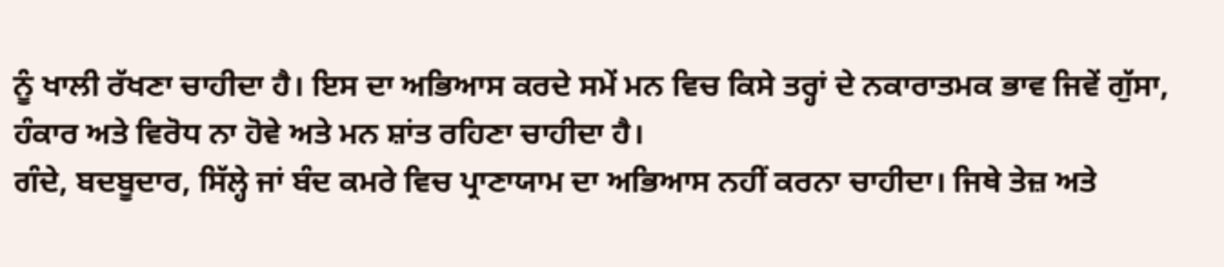ਨੂੰ ਖਾਲੀ ਰੱਖਣਾ ਚਾਹੀਦਾ ਹੈ। ਇਸ ਦਾ ਅਭਿਆਸ ਕਰਦੇ ਸਮੇਂ ਮਨ ਵਿਚ ਕਿਸੇ ਤਰ੍ਹਾਂ ਦੇ ਨਕਾਰਾਤਮਕ ਭਾਵ ਜਿਵੇਂ ਗੁੱਸਾ, ਹੰਕਾਰ ਅਤੇ ਵਿਰੋਧ ਨਾ ਹੋਵੇ ਅਤੇ ਮਨ ਸ਼ਾਂਤ ਰਹਿਣਾ ਚਾਹੀਦਾ ਹੈ।
ਗੰਦੇ, ਬਦਬੂਦਾਰ, ਸਿੱਲ੍ਹੇ ਜਾਂ ਬੰਦ ਕਮਰੇ ਵਿਚ ਪ੍ਰਾਣਾਯਾਮ ਦਾ ਅਭਿਆਸ ਨਹੀਂ ਕਰਨਾ ਚਾਹੀਦਾ। ਜਿਥੇ ਤੇਜ਼ ਅਤੇ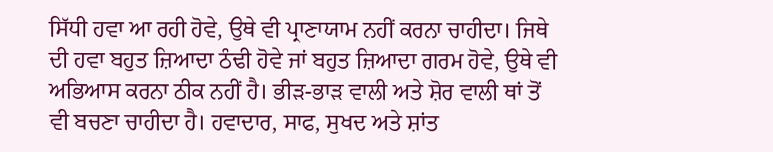ਸਿੱਧੀ ਹਵਾ ਆ ਰਹੀ ਹੋਵੇ, ਉਥੇ ਵੀ ਪ੍ਰਾਣਾਯਾਮ ਨਹੀਂ ਕਰਨਾ ਚਾਹੀਦਾ। ਜਿਥੇ ਦੀ ਹਵਾ ਬਹੁਤ ਜ਼ਿਆਦਾ ਠੰਢੀ ਹੋਵੇ ਜਾਂ ਬਹੁਤ ਜ਼ਿਆਦਾ ਗਰਮ ਹੋਵੇ, ਉਥੇ ਵੀ ਅਭਿਆਸ ਕਰਨਾ ਠੀਕ ਨਹੀਂ ਹੈ। ਭੀੜ-ਭਾੜ ਵਾਲੀ ਅਤੇ ਸ਼ੋਰ ਵਾਲੀ ਥਾਂ ਤੋਂ ਵੀ ਬਚਣਾ ਚਾਹੀਦਾ ਹੈ। ਹਵਾਦਾਰ, ਸਾਫ, ਸੁਖਦ ਅਤੇ ਸ਼ਾਂਤ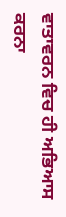ਵਾਤਾਵਰਨ ਵਿਚ ਹੀ ਅਭਿਆਸ ਕਰਨਾ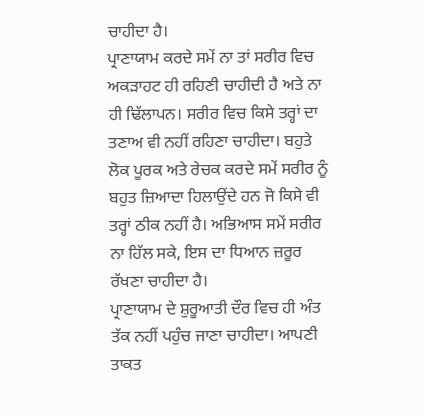ਚਾਹੀਦਾ ਹੈ।
ਪ੍ਰਾਣਾਯਾਮ ਕਰਦੇ ਸਮੇਂ ਨਾ ਤਾਂ ਸਰੀਰ ਵਿਚ ਅਕੜਾਹਟ ਹੀ ਰਹਿਣੀ ਚਾਹੀਦੀ ਹੈ ਅਤੇ ਨਾ ਹੀ ਢਿੱਲਾਪਨ। ਸਰੀਰ ਵਿਚ ਕਿਸੇ ਤਰ੍ਹਾਂ ਦਾ ਤਣਾਅ ਵੀ ਨਹੀਂ ਰਹਿਣਾ ਚਾਹੀਦਾ। ਬਹੁਤੇ ਲੋਕ ਪੂਰਕ ਅਤੇ ਰੇਚਕ ਕਰਦੇ ਸਮੇਂ ਸਰੀਰ ਨੂੰ ਬਹੁਤ ਜ਼ਿਆਦਾ ਹਿਲਾਉਂਦੇ ਹਨ ਜੋ ਕਿਸੇ ਵੀ ਤਰ੍ਹਾਂ ਠੀਕ ਨਹੀਂ ਹੈ। ਅਭਿਆਸ ਸਮੇਂ ਸਰੀਰ ਨਾ ਹਿੱਲ ਸਕੇ, ਇਸ ਦਾ ਧਿਆਨ ਜ਼ਰੂਰ ਰੱਖਣਾ ਚਾਹੀਦਾ ਹੈ।
ਪ੍ਰਾਣਾਯਾਮ ਦੇ ਸ਼ੁਰੂਆਤੀ ਦੌਰ ਵਿਚ ਹੀ ਅੰਤ ਤੱਕ ਨਹੀਂ ਪਹੁੰਚ ਜਾਣਾ ਚਾਹੀਦਾ। ਆਪਣੀ ਤਾਕਤ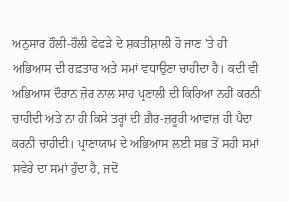ਅਨੁਸਾਰ ਹੌਲੀ-ਹੌਲੀ ਫੇਫੜੇ ਦੇ ਸ਼ਕਤੀਸ਼ਾਲੀ ਹੋ ਜਾਣ 'ਤੇ ਹੀ ਅਭਿਆਸ ਦੀ ਰਫ਼ਤਾਰ ਅਤੇ ਸਮਾਂ ਵਧਾਉਣਾ ਚਾਹੀਦਾ ਹੈ। ਕਦੀ ਵੀ ਅਭਿਆਸ ਦੌਰਾਨ ਜ਼ੋਰ ਨਾਲ ਸਾਹ ਪ੍ਰਣਾਲੀ ਦੀ ਕਿਰਿਆ ਨਹੀਂ ਕਰਨੀ ਚਾਹੀਦੀ ਅਤੇ ਨਾ ਹੀ ਕਿਸੇ ਤਰ੍ਹਾਂ ਦੀ ਗ਼ੈਰ-ਜ਼ਰੂਰੀ ਆਵਾਜ਼ ਹੀ ਪੈਦਾ ਕਰਨੀ ਚਾਹੀਦੀ। ਪ੍ਰਾਣਾਯਾਮ ਦੇ ਅਭਿਆਸ ਲਈ ਸਭ ਤੋਂ ਸਹੀ ਸਮਾਂ ਸਵੇਰੇ ਦਾ ਸਮਾਂ ਹੁੰਦਾ ਹੈ, ਜਦੋਂ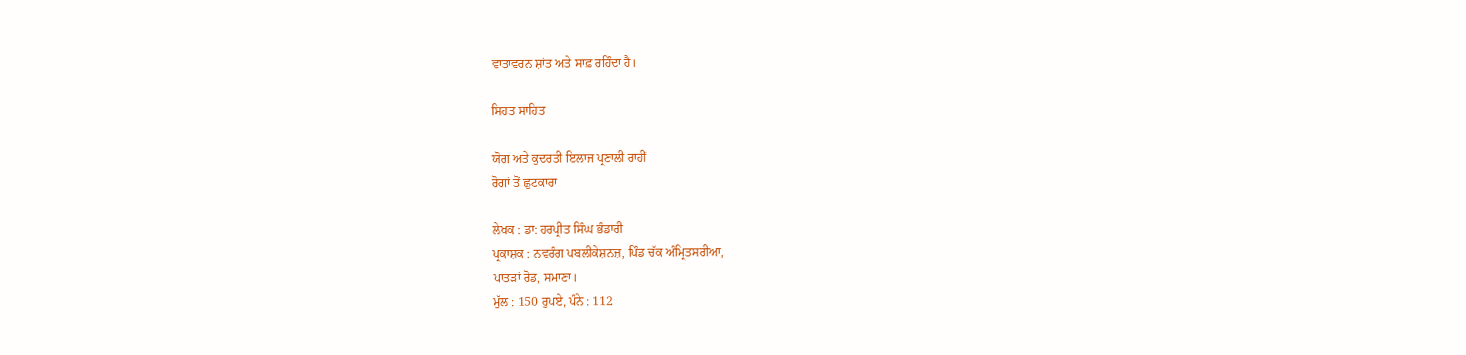ਵਾਤਾਵਰਨ ਸ਼ਾਂਤ ਅਤੇ ਸਾਫ਼ ਰਹਿੰਦਾ ਹੈ।

ਸਿਹਤ ਸਾਹਿਤ

ਯੋਗ ਅਤੇ ਕੁਦਰਤੀ ਇਲਾਜ ਪ੍ਰਣਾਲੀ ਰਾਹੀਂ
ਰੋਗਾਂ ਤੋਂ ਛੁਟਕਾਰਾ

ਲੇਖਕ : ਡਾ: ਹਰਪ੍ਰੀਤ ਸਿੰਘ ਭੰਡਾਰੀ
ਪ੍ਰਕਾਸ਼ਕ : ਨਵਰੰਗ ਪਬਲੀਕੇਸ਼ਨਜ਼, ਪਿੰਡ ਚੱਕ ਅੰਮ੍ਰਿਤਸਰੀਆ,
ਪਾਤੜਾਂ ਰੋਡ, ਸਮਾਣਾ।
ਮੁੱਲ : 150 ਰੁਪਏ, ਪੰਨੇ : 112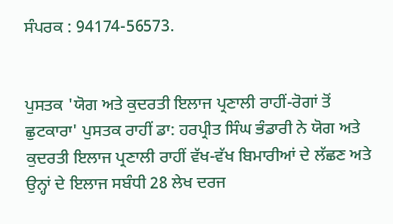ਸੰਪਰਕ : 94174-56573.


ਪੁਸਤਕ 'ਯੋਗ ਅਤੇ ਕੁਦਰਤੀ ਇਲਾਜ ਪ੍ਰਣਾਲੀ ਰਾਹੀਂ-ਰੋਗਾਂ ਤੋਂ ਛੁਟਕਾਰਾ' ਪੁਸਤਕ ਰਾਹੀਂ ਡਾ: ਹਰਪ੍ਰੀਤ ਸਿੰਘ ਭੰਡਾਰੀ ਨੇ ਯੋਗ ਅਤੇ ਕੁਦਰਤੀ ਇਲਾਜ ਪ੍ਰਣਾਲੀ ਰਾਹੀਂ ਵੱਖ-ਵੱਖ ਬਿਮਾਰੀਆਂ ਦੇ ਲੱਛਣ ਅਤੇ ਉਨ੍ਹਾਂ ਦੇ ਇਲਾਜ ਸਬੰਧੀ 28 ਲੇਖ ਦਰਜ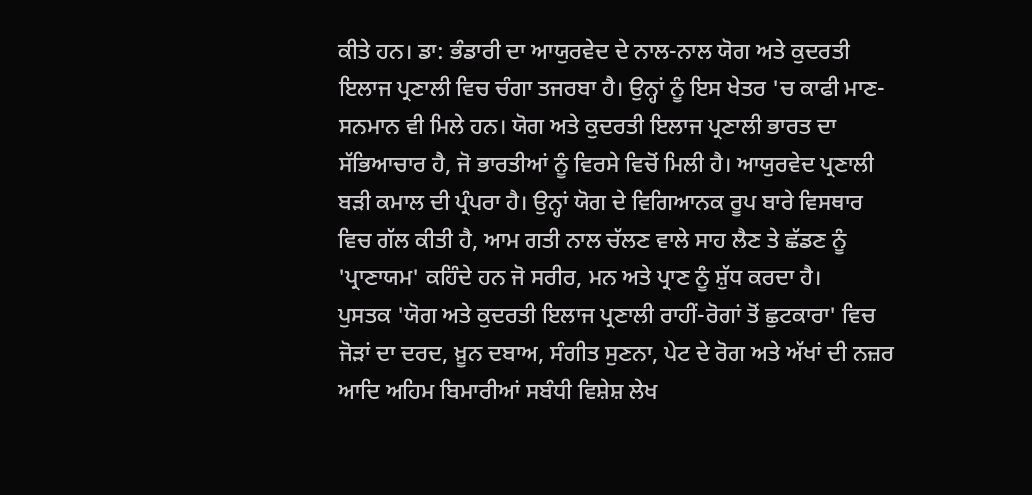ਕੀਤੇ ਹਨ। ਡਾ: ਭੰਡਾਰੀ ਦਾ ਆਯੁਰਵੇਦ ਦੇ ਨਾਲ-ਨਾਲ ਯੋਗ ਅਤੇ ਕੁਦਰਤੀ ਇਲਾਜ ਪ੍ਰਣਾਲੀ ਵਿਚ ਚੰਗਾ ਤਜਰਬਾ ਹੈ। ਉਨ੍ਹਾਂ ਨੂੰ ਇਸ ਖੇਤਰ 'ਚ ਕਾਫੀ ਮਾਣ-ਸਨਮਾਨ ਵੀ ਮਿਲੇ ਹਨ। ਯੋਗ ਅਤੇ ਕੁਦਰਤੀ ਇਲਾਜ ਪ੍ਰਣਾਲੀ ਭਾਰਤ ਦਾ ਸੱਭਿਆਚਾਰ ਹੈ, ਜੋ ਭਾਰਤੀਆਂ ਨੂੰ ਵਿਰਸੇ ਵਿਚੋਂ ਮਿਲੀ ਹੈ। ਆਯੁਰਵੇਦ ਪ੍ਰਣਾਲੀ ਬੜੀ ਕਮਾਲ ਦੀ ਪ੍ਰੰਪਰਾ ਹੈ। ਉਨ੍ਹਾਂ ਯੋਗ ਦੇ ਵਿਗਿਆਨਕ ਰੂਪ ਬਾਰੇ ਵਿਸਥਾਰ ਵਿਚ ਗੱਲ ਕੀਤੀ ਹੈ, ਆਮ ਗਤੀ ਨਾਲ ਚੱਲਣ ਵਾਲੇ ਸਾਹ ਲੈਣ ਤੇ ਛੱਡਣ ਨੂੰ 'ਪ੍ਰਾਣਾਯਮ' ਕਹਿੰਦੇ ਹਨ ਜੋ ਸਰੀਰ, ਮਨ ਅਤੇ ਪ੍ਰਾਣ ਨੂੰ ਸ਼ੁੱਧ ਕਰਦਾ ਹੈ।
ਪੁਸਤਕ 'ਯੋਗ ਅਤੇ ਕੁਦਰਤੀ ਇਲਾਜ ਪ੍ਰਣਾਲੀ ਰਾਹੀਂ-ਰੋਗਾਂ ਤੋਂ ਛੁਟਕਾਰਾ' ਵਿਚ ਜੋੜਾਂ ਦਾ ਦਰਦ, ਖ਼ੂਨ ਦਬਾਅ, ਸੰਗੀਤ ਸੁਣਨਾ, ਪੇਟ ਦੇ ਰੋਗ ਅਤੇ ਅੱਖਾਂ ਦੀ ਨਜ਼ਰ ਆਦਿ ਅਹਿਮ ਬਿਮਾਰੀਆਂ ਸਬੰਧੀ ਵਿਸ਼ੇਸ਼ ਲੇਖ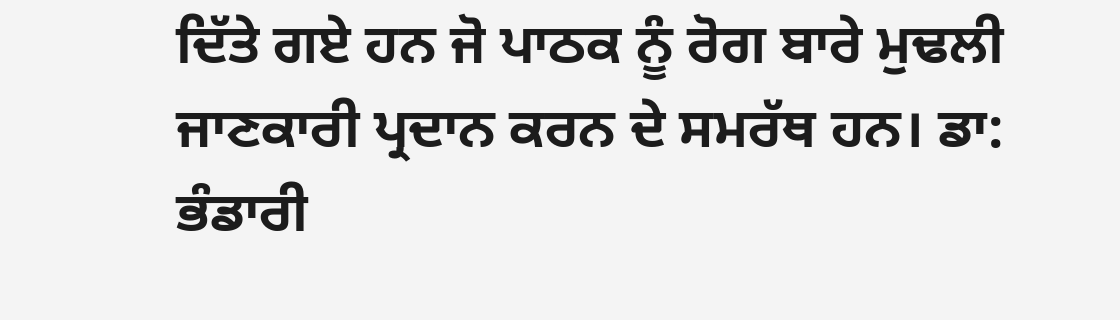ਦਿੱਤੇ ਗਏ ਹਨ ਜੋ ਪਾਠਕ ਨੂੰ ਰੋਗ ਬਾਰੇ ਮੁਢਲੀ ਜਾਣਕਾਰੀ ਪ੍ਰਦਾਨ ਕਰਨ ਦੇ ਸਮਰੱਥ ਹਨ। ਡਾ: ਭੰਡਾਰੀ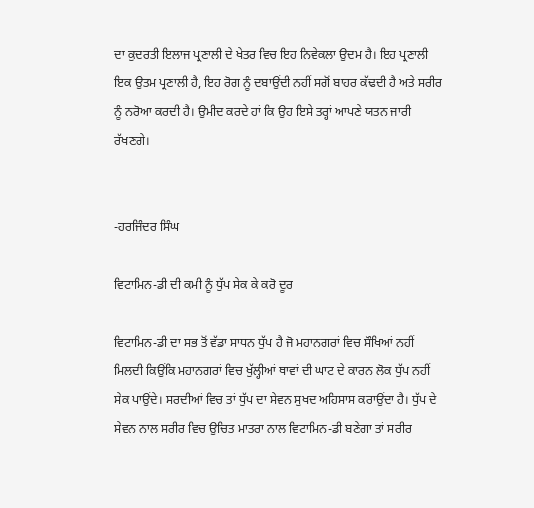ਦਾ ਕੁਦਰਤੀ ਇਲਾਜ ਪ੍ਰਣਾਲੀ ਦੇ ਖੇਤਰ ਵਿਚ ਇਹ ਨਿਵੇਕਲਾ ਉਦਮ ਹੈ। ਇਹ ਪ੍ਰਣਾਲੀ ਇਕ ਉਤਮ ਪ੍ਰਣਾਲੀ ਹੈ, ਇਹ ਰੋਗ ਨੂੰ ਦਬਾਉਂਦੀ ਨਹੀਂ ਸਗੋਂ ਬਾਹਰ ਕੱਢਦੀ ਹੈ ਅਤੇ ਸਰੀਰ ਨੂੰ ਨਰੋਆ ਕਰਦੀ ਹੈ। ਉਮੀਦ ਕਰਦੇ ਹਾਂ ਕਿ ਉਹ ਇਸੇ ਤਰ੍ਹਾਂ ਆਪਣੇ ਯਤਨ ਜਾਰੀ ਰੱਖਣਗੇ।


-ਹਰਜਿੰਦਰ ਸਿੰਘ

ਵਿਟਾਮਿਨ-ਡੀ ਦੀ ਕਮੀ ਨੂੰ ਧੁੱਪ ਸੇਕ ਕੇ ਕਰੋ ਦੂਰ

ਵਿਟਾਮਿਨ-ਡੀ ਦਾ ਸਭ ਤੋਂ ਵੱਡਾ ਸਾਧਨ ਧੁੱਪ ਹੈ ਜੋ ਮਹਾਨਗਰਾਂ ਵਿਚ ਸੌਖਿਆਂ ਨਹੀਂ ਮਿਲਦੀ ਕਿਉਂਕਿ ਮਹਾਨਗਰਾਂ ਵਿਚ ਖੁੱਲ੍ਹੀਆਂ ਥਾਵਾਂ ਦੀ ਘਾਟ ਦੇ ਕਾਰਨ ਲੋਕ ਧੁੱਪ ਨਹੀਂ ਸੇਕ ਪਾਉਂਦੇ। ਸਰਦੀਆਂ ਵਿਚ ਤਾਂ ਧੁੱਪ ਦਾ ਸੇਵਨ ਸੁਖਦ ਅਹਿਸਾਸ ਕਰਾਉਂਦਾ ਹੈ। ਧੁੱਪ ਦੇ ਸੇਵਨ ਨਾਲ ਸਰੀਰ ਵਿਚ ਉਚਿਤ ਮਾਤਰਾ ਨਾਲ ਵਿਟਾਮਿਨ-ਡੀ ਬਣੇਗਾ ਤਾਂ ਸਰੀਰ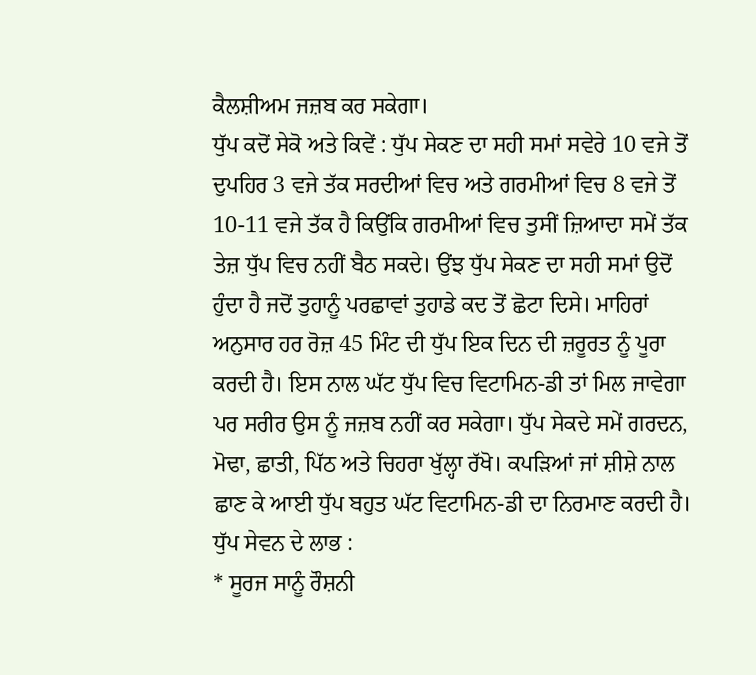ਕੈਲਸ਼ੀਅਮ ਜਜ਼ਬ ਕਰ ਸਕੇਗਾ।
ਧੁੱਪ ਕਦੋਂ ਸੇਕੋ ਅਤੇ ਕਿਵੇਂ : ਧੁੱਪ ਸੇਕਣ ਦਾ ਸਹੀ ਸਮਾਂ ਸਵੇਰੇ 10 ਵਜੇ ਤੋਂ ਦੁਪਹਿਰ 3 ਵਜੇ ਤੱਕ ਸਰਦੀਆਂ ਵਿਚ ਅਤੇ ਗਰਮੀਆਂ ਵਿਚ 8 ਵਜੇ ਤੋਂ 10-11 ਵਜੇ ਤੱਕ ਹੈ ਕਿਉਂਕਿ ਗਰਮੀਆਂ ਵਿਚ ਤੁਸੀਂ ਜ਼ਿਆਦਾ ਸਮੇਂ ਤੱਕ ਤੇਜ਼ ਧੁੱਪ ਵਿਚ ਨਹੀਂ ਬੈਠ ਸਕਦੇ। ਉਂਝ ਧੁੱਪ ਸੇਕਣ ਦਾ ਸਹੀ ਸਮਾਂ ਉਦੋਂ ਹੁੰਦਾ ਹੈ ਜਦੋਂ ਤੁਹਾਨੂੰ ਪਰਛਾਵਾਂ ਤੁਹਾਡੇ ਕਦ ਤੋਂ ਛੋਟਾ ਦਿਸੇ। ਮਾਹਿਰਾਂ ਅਨੁਸਾਰ ਹਰ ਰੋਜ਼ 45 ਮਿੰਟ ਦੀ ਧੁੱਪ ਇਕ ਦਿਨ ਦੀ ਜ਼ਰੂਰਤ ਨੂੰ ਪੂਰਾ ਕਰਦੀ ਹੈ। ਇਸ ਨਾਲ ਘੱਟ ਧੁੱਪ ਵਿਚ ਵਿਟਾਮਿਨ-ਡੀ ਤਾਂ ਮਿਲ ਜਾਵੇਗਾ ਪਰ ਸਰੀਰ ਉਸ ਨੂੰ ਜਜ਼ਬ ਨਹੀਂ ਕਰ ਸਕੇਗਾ। ਧੁੱਪ ਸੇਕਦੇ ਸਮੇਂ ਗਰਦਨ, ਮੋਢਾ, ਛਾਤੀ, ਪਿੱਠ ਅਤੇ ਚਿਹਰਾ ਖੁੱਲ੍ਹਾ ਰੱਖੋ। ਕਪੜਿਆਂ ਜਾਂ ਸ਼ੀਸ਼ੇ ਨਾਲ ਛਾਣ ਕੇ ਆਈ ਧੁੱਪ ਬਹੁਤ ਘੱਟ ਵਿਟਾਮਿਨ-ਡੀ ਦਾ ਨਿਰਮਾਣ ਕਰਦੀ ਹੈ।
ਧੁੱਪ ਸੇਵਨ ਦੇ ਲਾਭ :
* ਸੂਰਜ ਸਾਨੂੰ ਰੌਸ਼ਨੀ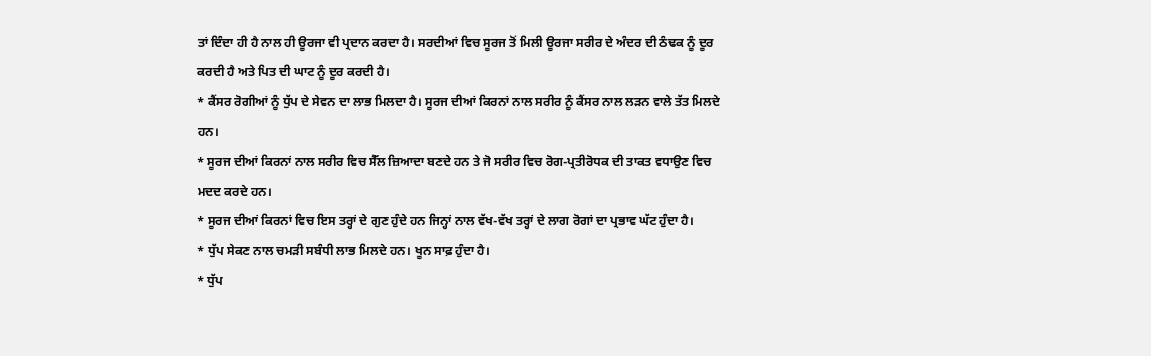ਤਾਂ ਦਿੰਦਾ ਹੀ ਹੈ ਨਾਲ ਹੀ ਊਰਜਾ ਵੀ ਪ੍ਰਦਾਨ ਕਰਦਾ ਹੈ। ਸਰਦੀਆਂ ਵਿਚ ਸੂਰਜ ਤੋਂ ਮਿਲੀ ਊਰਜਾ ਸਰੀਰ ਦੇ ਅੰਦਰ ਦੀ ਠੰਢਕ ਨੂੰ ਦੂਰ ਕਰਦੀ ਹੈ ਅਤੇ ਪਿਤ ਦੀ ਘਾਟ ਨੂੰ ਦੂਰ ਕਰਦੀ ਹੈ।
* ਕੈਂਸਰ ਰੋਗੀਆਂ ਨੂੰ ਧੁੱਪ ਦੇ ਸੇਵਨ ਦਾ ਲਾਭ ਮਿਲਦਾ ਹੈ। ਸੂਰਜ ਦੀਆਂ ਕਿਰਨਾਂ ਨਾਲ ਸਰੀਰ ਨੂੰ ਕੈਂਸਰ ਨਾਲ ਲੜਨ ਵਾਲੇ ਤੱਤ ਮਿਲਦੇ ਹਨ।
* ਸੂਰਜ ਦੀਆਂ ਕਿਰਨਾਂ ਨਾਲ ਸਰੀਰ ਵਿਚ ਸੈੱਲ ਜ਼ਿਆਦਾ ਬਣਦੇ ਹਨ ਤੇ ਜੋ ਸਰੀਰ ਵਿਚ ਰੋਗ-ਪ੍ਰਤੀਰੋਧਕ ਦੀ ਤਾਕਤ ਵਧਾਉਣ ਵਿਚ ਮਦਦ ਕਰਦੇ ਹਨ।
* ਸੂਰਜ ਦੀਆਂ ਕਿਰਨਾਂ ਵਿਚ ਇਸ ਤਰ੍ਹਾਂ ਦੇ ਗੁਣ ਹੁੰਦੇ ਹਨ ਜਿਨ੍ਹਾਂ ਨਾਲ ਵੱਖ-ਵੱਖ ਤਰ੍ਹਾਂ ਦੇ ਲਾਗ ਰੋਗਾਂ ਦਾ ਪ੍ਰਭਾਵ ਘੱਟ ਹੁੰਦਾ ਹੈ।
* ਧੁੱਪ ਸੇਕਣ ਨਾਲ ਚਮੜੀ ਸਬੰਧੀ ਲਾਭ ਮਿਲਦੇ ਹਨ। ਖੂਨ ਸਾਫ਼ ਹੁੰਦਾ ਹੈ।
* ਧੁੱਪ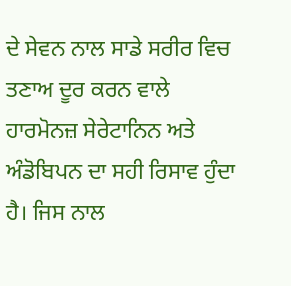ਦੇ ਸੇਵਨ ਨਾਲ ਸਾਡੇ ਸਰੀਰ ਵਿਚ ਤਣਾਅ ਦੂਰ ਕਰਨ ਵਾਲੇ ਹਾਰਮੋਨਜ਼ ਸੇਰੇਟਾਨਿਨ ਅਤੇ ਅੰਡੋਬਿਪਨ ਦਾ ਸਹੀ ਰਿਸਾਵ ਹੁੰਦਾ ਹੈ। ਜਿਸ ਨਾਲ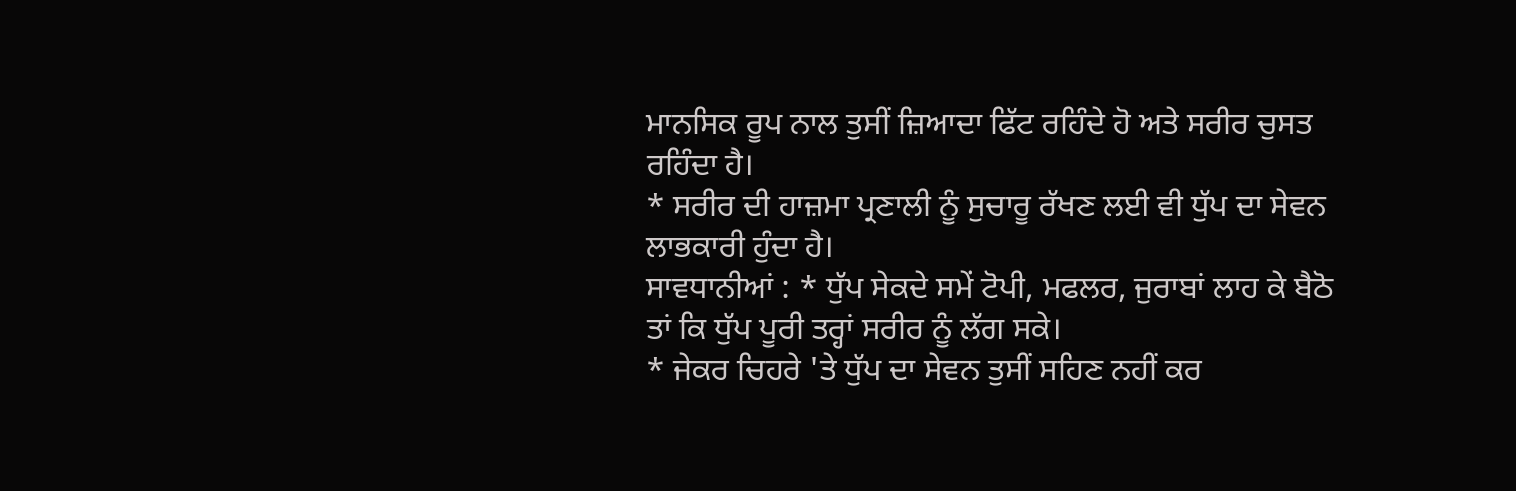ਮਾਨਸਿਕ ਰੂਪ ਨਾਲ ਤੁਸੀਂ ਜ਼ਿਆਦਾ ਫਿੱਟ ਰਹਿੰਦੇ ਹੋ ਅਤੇ ਸਰੀਰ ਚੁਸਤ ਰਹਿੰਦਾ ਹੈ।
* ਸਰੀਰ ਦੀ ਹਾਜ਼ਮਾ ਪ੍ਰਣਾਲੀ ਨੂੰ ਸੁਚਾਰੂ ਰੱਖਣ ਲਈ ਵੀ ਧੁੱਪ ਦਾ ਸੇਵਨ ਲਾਭਕਾਰੀ ਹੁੰਦਾ ਹੈ।
ਸਾਵਧਾਨੀਆਂ : * ਧੁੱਪ ਸੇਕਦੇ ਸਮੇਂ ਟੋਪੀ, ਮਫਲਰ, ਜੁਰਾਬਾਂ ਲਾਹ ਕੇ ਬੈਠੋ ਤਾਂ ਕਿ ਧੁੱਪ ਪੂਰੀ ਤਰ੍ਹਾਂ ਸਰੀਰ ਨੂੰ ਲੱਗ ਸਕੇ।
* ਜੇਕਰ ਚਿਹਰੇ 'ਤੇ ਧੁੱਪ ਦਾ ਸੇਵਨ ਤੁਸੀਂ ਸਹਿਣ ਨਹੀਂ ਕਰ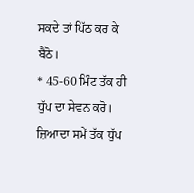ਸਕਦੇ ਤਾਂ ਪਿੱਠ ਕਰ ਕੇ ਬੈਠੋ।
* 45-60 ਮਿੰਟ ਤੱਕ ਹੀ ਧੁੱਪ ਦਾ ਸੇਵਨ ਕਰੋ। ਜ਼ਿਆਦਾ ਸਮੇਂ ਤੱਕ ਧੁੱਪ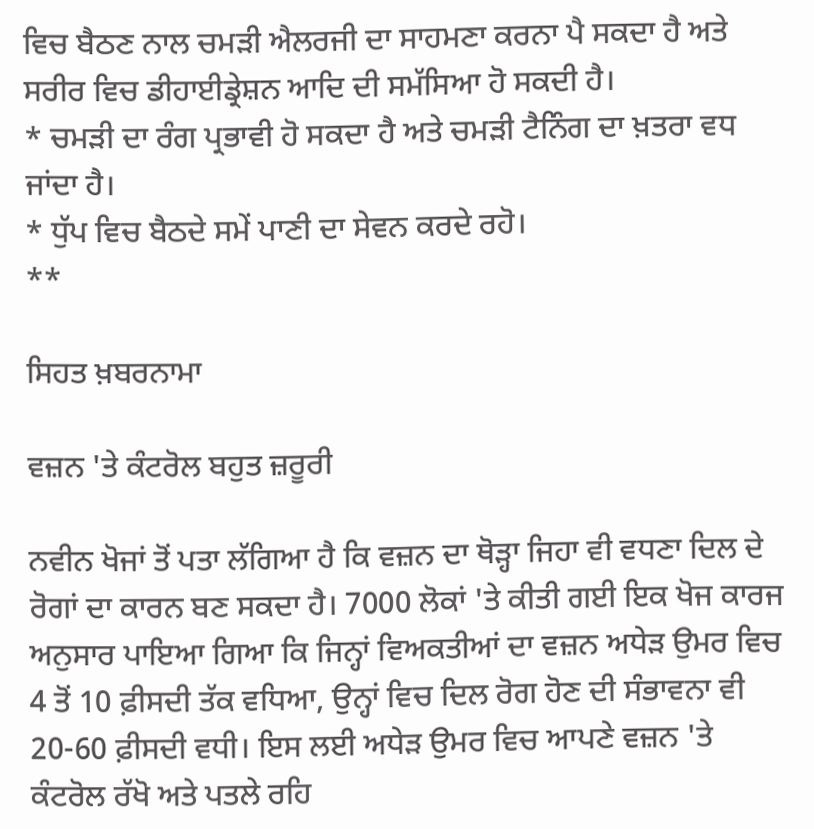ਵਿਚ ਬੈਠਣ ਨਾਲ ਚਮੜੀ ਐਲਰਜੀ ਦਾ ਸਾਹਮਣਾ ਕਰਨਾ ਪੈ ਸਕਦਾ ਹੈ ਅਤੇ ਸਰੀਰ ਵਿਚ ਡੀਹਾਈਡ੍ਰੇਸ਼ਨ ਆਦਿ ਦੀ ਸਮੱਸਿਆ ਹੋ ਸਕਦੀ ਹੈ।
* ਚਮੜੀ ਦਾ ਰੰਗ ਪ੍ਰਭਾਵੀ ਹੋ ਸਕਦਾ ਹੈ ਅਤੇ ਚਮੜੀ ਟੈਨਿੰਗ ਦਾ ਖ਼ਤਰਾ ਵਧ ਜਾਂਦਾ ਹੈ।
* ਧੁੱਪ ਵਿਚ ਬੈਠਦੇ ਸਮੇਂ ਪਾਣੀ ਦਾ ਸੇਵਨ ਕਰਦੇ ਰਹੋ।
**

ਸਿਹਤ ਖ਼ਬਰਨਾਮਾ

ਵਜ਼ਨ 'ਤੇ ਕੰਟਰੋਲ ਬਹੁਤ ਜ਼ਰੂਰੀ

ਨਵੀਨ ਖੋਜਾਂ ਤੋਂ ਪਤਾ ਲੱਗਿਆ ਹੈ ਕਿ ਵਜ਼ਨ ਦਾ ਥੋੜ੍ਹਾ ਜਿਹਾ ਵੀ ਵਧਣਾ ਦਿਲ ਦੇ ਰੋਗਾਂ ਦਾ ਕਾਰਨ ਬਣ ਸਕਦਾ ਹੈ। 7000 ਲੋਕਾਂ 'ਤੇ ਕੀਤੀ ਗਈ ਇਕ ਖੋਜ ਕਾਰਜ ਅਨੁਸਾਰ ਪਾਇਆ ਗਿਆ ਕਿ ਜਿਨ੍ਹਾਂ ਵਿਅਕਤੀਆਂ ਦਾ ਵਜ਼ਨ ਅਧੇੜ ਉਮਰ ਵਿਚ 4 ਤੋਂ 10 ਫ਼ੀਸਦੀ ਤੱਕ ਵਧਿਆ, ਉਨ੍ਹਾਂ ਵਿਚ ਦਿਲ ਰੋਗ ਹੋਣ ਦੀ ਸੰਭਾਵਨਾ ਵੀ 20-60 ਫ਼ੀਸਦੀ ਵਧੀ। ਇਸ ਲਈ ਅਧੇੜ ਉਮਰ ਵਿਚ ਆਪਣੇ ਵਜ਼ਨ 'ਤੇ ਕੰਟਰੋਲ ਰੱਖੋ ਅਤੇ ਪਤਲੇ ਰਹਿ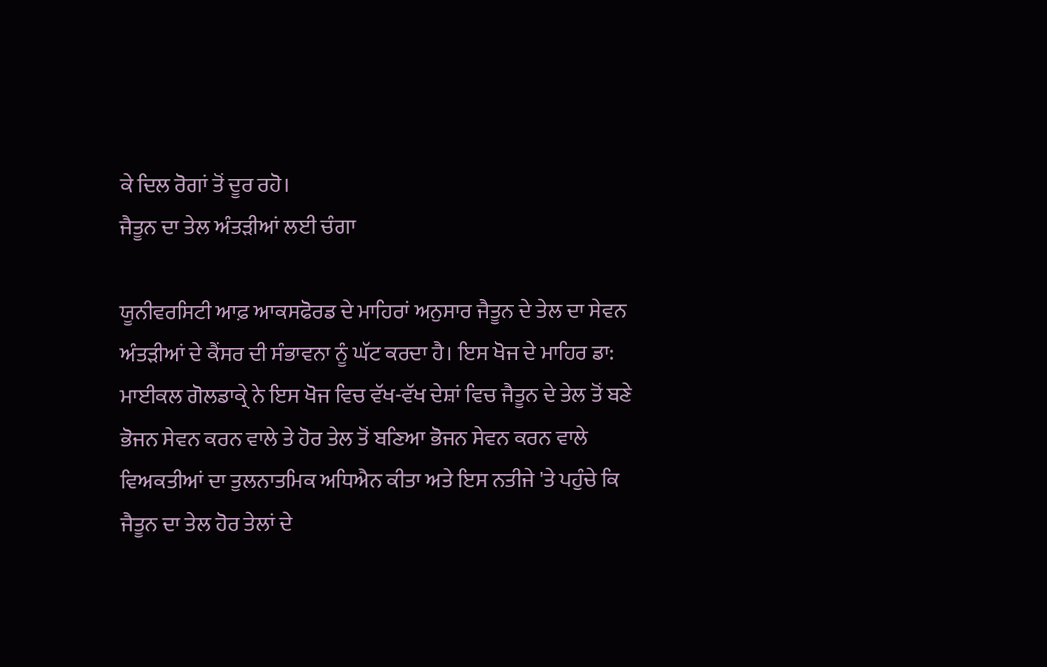ਕੇ ਦਿਲ ਰੋਗਾਂ ਤੋਂ ਦੂਰ ਰਹੋ।
ਜੈਤੂਨ ਦਾ ਤੇਲ ਅੰਤੜੀਆਂ ਲਈ ਚੰਗਾ

ਯੂਨੀਵਰਸਿਟੀ ਆਫ਼ ਆਕਸਫੋਰਡ ਦੇ ਮਾਹਿਰਾਂ ਅਨੁਸਾਰ ਜੈਤੂਨ ਦੇ ਤੇਲ ਦਾ ਸੇਵਨ ਅੰਤੜੀਆਂ ਦੇ ਕੈਂਸਰ ਦੀ ਸੰਭਾਵਨਾ ਨੂੰ ਘੱਟ ਕਰਦਾ ਹੈ। ਇਸ ਖੋਜ ਦੇ ਮਾਹਿਰ ਡਾ: ਮਾਈਕਲ ਗੋਲਡਾਕ੍ਰੇ ਨੇ ਇਸ ਖੋਜ ਵਿਚ ਵੱਖ-ਵੱਖ ਦੇਸ਼ਾਂ ਵਿਚ ਜੈਤੂਨ ਦੇ ਤੇਲ ਤੋਂ ਬਣੇ ਭੋਜਨ ਸੇਵਨ ਕਰਨ ਵਾਲੇ ਤੇ ਹੋਰ ਤੇਲ ਤੋਂ ਬਣਿਆ ਭੋਜਨ ਸੇਵਨ ਕਰਨ ਵਾਲੇ ਵਿਅਕਤੀਆਂ ਦਾ ਤੁਲਨਾਤਮਿਕ ਅਧਿਐਨ ਕੀਤਾ ਅਤੇ ਇਸ ਨਤੀਜੇ 'ਤੇ ਪਹੁੰਚੇ ਕਿ ਜੈਤੂਨ ਦਾ ਤੇਲ ਹੋਰ ਤੇਲਾਂ ਦੇ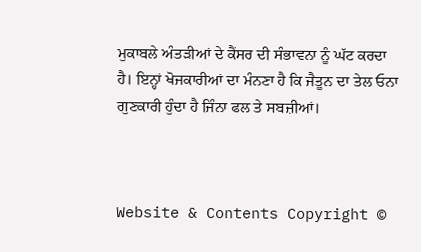ਮੁਕਾਬਲੇ ਅੰਤੜੀਆਂ ਦੇ ਕੈਂਸਰ ਦੀ ਸੰਭਾਵਨਾ ਨੂੰ ਘੱਟ ਕਰਦਾ ਹੈ। ਇਨ੍ਹਾਂ ਖੋਜਕਾਰੀਆਂ ਦਾ ਮੰਨਣਾ ਹੈ ਕਿ ਜੈਤੂਨ ਦਾ ਤੇਲ ਓਨਾ ਗੁਣਕਾਰੀ ਹੁੰਦਾ ਹੈ ਜਿੰਨਾ ਫਲ ਤੇ ਸਬਜ਼ੀਆਂ।



Website & Contents Copyright ©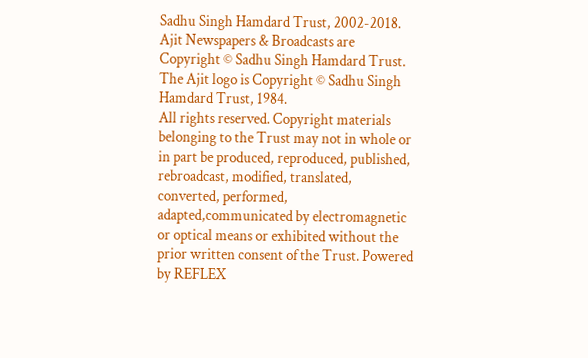Sadhu Singh Hamdard Trust, 2002-2018.
Ajit Newspapers & Broadcasts are Copyright © Sadhu Singh Hamdard Trust.
The Ajit logo is Copyright © Sadhu Singh Hamdard Trust, 1984.
All rights reserved. Copyright materials belonging to the Trust may not in whole or in part be produced, reproduced, published, rebroadcast, modified, translated, converted, performed, adapted,communicated by electromagnetic or optical means or exhibited without the prior written consent of the Trust. Powered by REFLEX